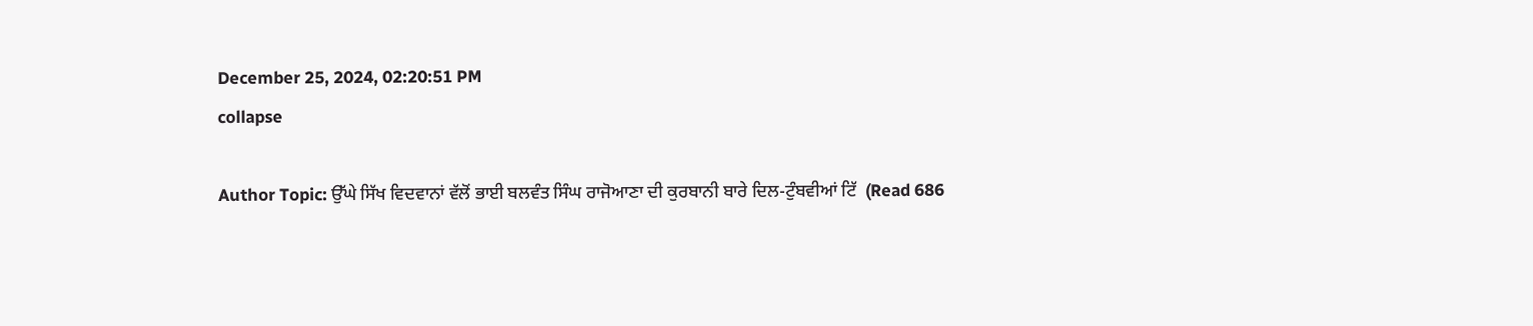December 25, 2024, 02:20:51 PM
collapse

Author Topic: ਉੱਘੇ ਸਿੱਖ ਵਿਦਵਾਨਾਂ ਵੱਲੋਂ ਭਾਈ ਬਲਵੰਤ ਸਿੰਘ ਰਾਜੋਆਣਾ ਦੀ ਕੁਰਬਾਨੀ ਬਾਰੇ ਦਿਲ-ਟੁੰਬਵੀਆਂ ਟਿੱ  (Read 686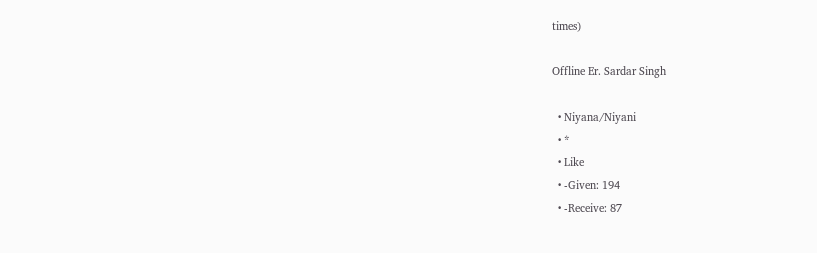times)

Offline Er. Sardar Singh

  • Niyana/Niyani
  • *
  • Like
  • -Given: 194
  • -Receive: 87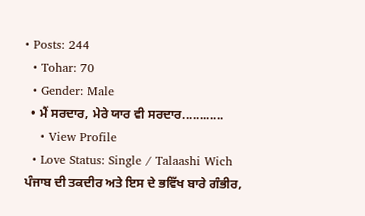• Posts: 244
  • Tohar: 70
  • Gender: Male
  • ਮੈਂ ਸਰਦਾਰ, ਮੇਰੇ ਯਾਰ ਵੀ ਸਰਦਾਰ............
    • View Profile
  • Love Status: Single / Talaashi Wich
ਪੰਜਾਬ ਦੀ ਤਕਦੀਰ ਅਤੇ ਇਸ ਦੇ ਭਵਿੱਖ ਬਾਰੇ ਗੰਭੀਰ,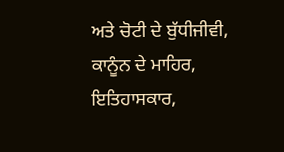ਅਤੇ ਚੋਟੀ ਦੇ ਬੁੱਧੀਜੀਵੀ, ਕਾਨੂੰਨ ਦੇ ਮਾਹਿਰ, ਇਤਿਹਾਸਕਾਰ,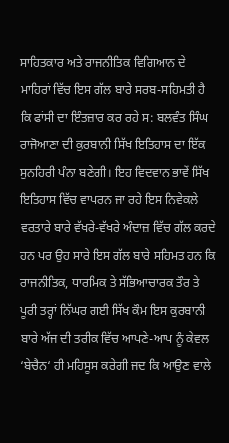ਸਾਹਿਤਕਾਰ ਅਤੇ ਰਾਜਨੀਤਿਕ ਵਿਗਿਆਨ ਦੇ ਮਾਹਿਰਾਂ ਵਿੱਚ ਇਸ ਗੱਲ ਬਾਰੇ ਸਰਬ-ਸਹਿਮਤੀ ਹੈ ਕਿ ਫਾਂਸੀ ਦਾ ਇੰਤਜ਼ਾਰ ਕਰ ਰਹੇ ਸ: ਬਲਵੰਤ ਸਿੰਘ ਰਾਜੋਆਣਾ ਦੀ ਕੁਰਬਾਨੀ ਸਿੱਖ ਇਤਿਹਾਸ ਦਾ ਇੱਕ ਸੁਨਹਿਰੀ ਪੰਨਾ ਬਣੇਗੀ। ਇਹ ਵਿਦਵਾਨ ਭਾਵੇਂ ਸਿੱਖ ਇਤਿਹਾਸ ਵਿੱਚ ਵਾਪਰਨ ਜਾ ਰਹੇ ਇਸ ਨਿਵੇਕਲੇ ਵਰਤਾਰੇ ਬਾਰੇ ਵੱਖਰੇ-ਵੱਖਰੇ ਅੰਦਾਜ਼ ਵਿੱਚ ਗੱਲ ਕਰਦੇ ਹਨ ਪਰ ਉਹ ਸਾਰੇ ਇਸ ਗੱਲ ਬਾਰੇ ਸਹਿਮਤ ਹਨ ਕਿ ਰਾਜਨੀਤਿਕ, ਧਾਰਮਿਕ ਤੇ ਸੱਭਿਆਚਾਰਕ ਤੌਰ ਤੇ ਪੂਰੀ ਤਰ੍ਹਾਂ ਨਿੱਘਰ ਗਈ ਸਿੱਖ ਕੌਮ ਇਸ ਕੁਰਬਾਨੀ ਬਾਰੇ ਅੱਜ ਦੀ ਤਰੀਕ ਵਿੱਚ ਆਪਣੇ-ਆਪ ਨੂੰ ਕੇਵਲ ‘ਬੇਚੈਨ‘ ਹੀ ਮਹਿਸੂਸ ਕਰੇਗੀ ਜਦ ਕਿ ਆਉਣ ਵਾਲੇ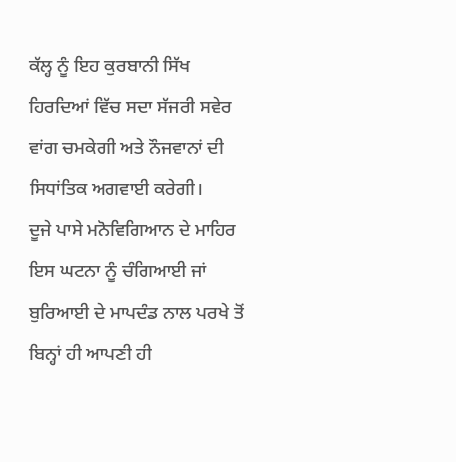ਕੱਲ੍ਹ ਨੂੰ ਇਹ ਕੁਰਬਾਨੀ ਸਿੱਖ ਹਿਰਦਿਆਂ ਵਿੱਚ ਸਦਾ ਸੱਜਰੀ ਸਵੇਰ ਵਾਂਗ ਚਮਕੇਗੀ ਅਤੇ ਨੌਜਵਾਨਾਂ ਦੀ ਸਿਧਾਂਤਿਕ ਅਗਵਾਈ ਕਰੇਗੀ।
ਦੂਜੇ ਪਾਸੇ ਮਨੋਵਿਗਿਆਨ ਦੇ ਮਾਹਿਰ ਇਸ ਘਟਨਾ ਨੂੰ ਚੰਗਿਆਈ ਜਾਂ ਬੁਰਿਆਈ ਦੇ ਮਾਪਦੰਡ ਨਾਲ ਪਰਖੇ ਤੋਂ ਬਿਨ੍ਹਾਂ ਹੀ ਆਪਣੀ ਹੀ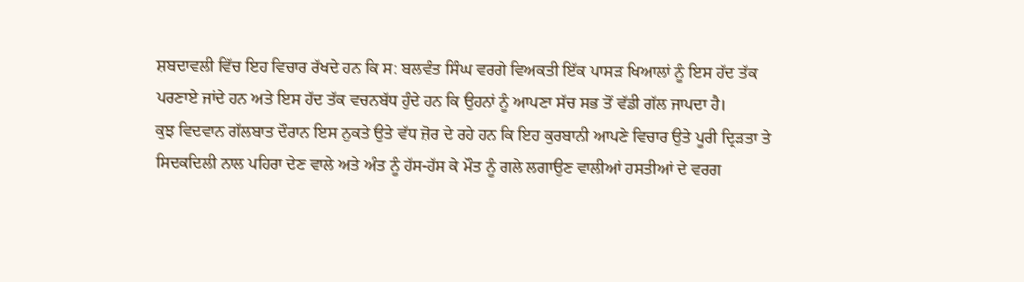ਸ਼ਬਦਾਵਲੀ ਵਿੱਚ ਇਹ ਵਿਚਾਰ ਰੱਖਦੇ ਹਨ ਕਿ ਸ: ਬਲਵੰਤ ਸਿੰਘ ਵਰਗੇ ਵਿਅਕਤੀ ਇੱਕ ਪਾਸੜ ਖਿਆਲਾਂ ਨੂੰ ਇਸ ਹੱਦ ਤੱਕ ਪਰਣਾਏ ਜਾਂਦੇ ਹਨ ਅਤੇ ਇਸ ਹੱਦ ਤੱਕ ਵਚਨਬੱਧ ਹੁੰਦੇ ਹਨ ਕਿ ਉਹਨਾਂ ਨੂੰ ਆਪਣਾ ਸੱਚ ਸਭ ਤੋਂ ਵੱਡੀ ਗੱਲ ਜਾਪਦਾ ਹੈ।
ਕੁਝ ਵਿਦਵਾਨ ਗੱਲਬਾਤ ਦੌਰਾਨ ਇਸ ਨੁਕਤੇ ਉਤੇ ਵੱਧ ਜ਼ੋਰ ਦੇ ਰਹੇ ਹਨ ਕਿ ਇਹ ਕੁਰਬਾਨੀ ਆਪਣੇ ਵਿਚਾਰ ਉਤੇ ਪੂਰੀ ਦ੍ਰਿੜਤਾ ਤੇ ਸਿਦਕਦਿਲੀ ਨਾਲ ਪਹਿਰਾ ਦੇਣ ਵਾਲੇ ਅਤੇ ਅੰਤ ਨੂੰ ਹੱਸ-ਹੱਸ ਕੇ ਮੌਤ ਨੂੰ ਗਲੇ ਲਗਾਉਣ ਵਾਲੀਆਂ ਹਸਤੀਆਂ ਦੇ ਵਰਗ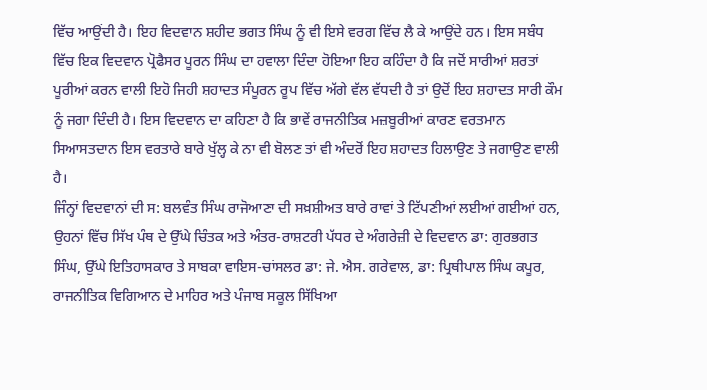ਵਿੱਚ ਆਉਂਦੀ ਹੈ। ਇਹ ਵਿਦਵਾਨ ਸ਼ਹੀਦ ਭਗਤ ਸਿੰਘ ਨੂੰ ਵੀ ਇਸੇ ਵਰਗ ਵਿੱਚ ਲੈ ਕੇ ਆਉਂਦੇ ਹਨ। ਇਸ ਸਬੰਧ ਵਿੱਚ ਇਕ ਵਿਦਵਾਨ ਪ੍ਰੋਫੈਸਰ ਪੂਰਨ ਸਿੰਘ ਦਾ ਹਵਾਲਾ ਦਿੰਦਾ ਹੋਇਆ ਇਹ ਕਹਿੰਦਾ ਹੈ ਕਿ ਜਦੋਂ ਸਾਰੀਆਂ ਸ਼ਰਤਾਂ ਪੂਰੀਆਂ ਕਰਨ ਵਾਲੀ ਇਹੋ ਜਿਹੀ ਸ਼ਹਾਦਤ ਸੰਪੂਰਨ ਰੂਪ ਵਿੱਚ ਅੱਗੇ ਵੱਲ ਵੱਧਦੀ ਹੈ ਤਾਂ ਉਦੋਂ ਇਹ ਸ਼ਹਾਦਤ ਸਾਰੀ ਕੌਮ ਨੂੰ ਜਗਾ ਦਿੰਦੀ ਹੈ। ਇਸ ਵਿਦਵਾਨ ਦਾ ਕਹਿਣਾ ਹੈ ਕਿ ਭਾਵੇਂ ਰਾਜਨੀਤਿਕ ਮਜ਼ਬੂਰੀਆਂ ਕਾਰਣ ਵਰਤਮਾਨ ਸਿਆਸਤਦਾਨ ਇਸ ਵਰਤਾਰੇ ਬਾਰੇ ਖੁੱਲ੍ਹ ਕੇ ਨਾ ਵੀ ਬੋਲਣ ਤਾਂ ਵੀ ਅੰਦਰੋਂ ਇਹ ਸ਼ਹਾਦਤ ਹਿਲਾਉਣ ਤੇ ਜਗਾਉਣ ਵਾਲੀ ਹੈ।
ਜਿੰਨ੍ਹਾਂ ਵਿਦਵਾਨਾਂ ਦੀ ਸ: ਬਲਵੰਤ ਸਿੰਘ ਰਾਜੋਆਣਾ ਦੀ ਸਖ਼ਸ਼ੀਅਤ ਬਾਰੇ ਰਾਵਾਂ ਤੇ ਟਿੱਪਣੀਆਂ ਲਈਆਂ ਗਈਆਂ ਹਨ, ਉਹਨਾਂ ਵਿੱਚ ਸਿੱਖ ਪੰਥ ਦੇ ਉੱਘੇ ਚਿੰਤਕ ਅਤੇ ਅੰਤਰ-ਰਾਸ਼ਟਰੀ ਪੱਧਰ ਦੇ ਅੰਗਰੇਜ਼ੀ ਦੇ ਵਿਦਵਾਨ ਡਾ: ਗੁਰਭਗਤ ਸਿੰਘ, ਉੱਘੇ ਇਤਿਹਾਸਕਾਰ ਤੇ ਸਾਬਕਾ ਵਾਇਸ-ਚਾਂਸਲਰ ਡਾ: ਜੇ. ਐਸ. ਗਰੇਵਾਲ, ਡਾ: ਪ੍ਰਿਥੀਪਾਲ ਸਿੰਘ ਕਪੂਰ, ਰਾਜਨੀਤਿਕ ਵਿਗਿਆਨ ਦੇ ਮਾਹਿਰ ਅਤੇ ਪੰਜਾਬ ਸਕੂਲ ਸਿੱਖਿਆ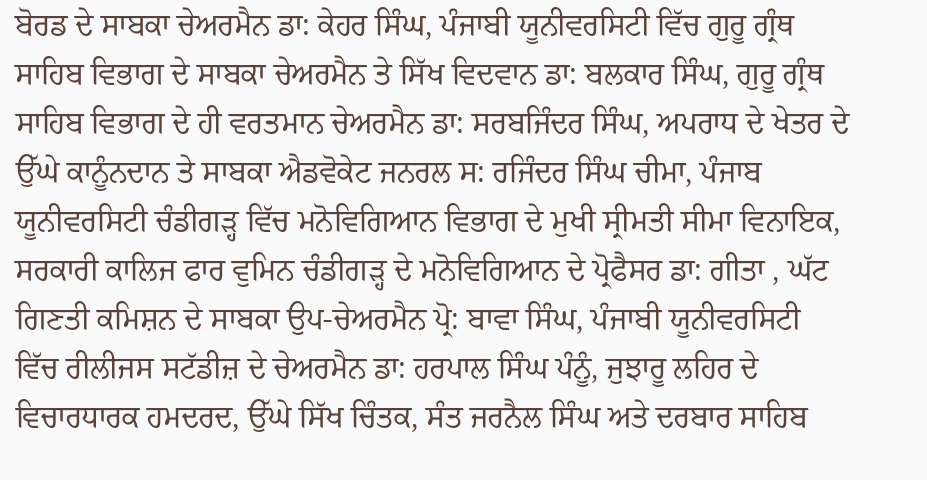ਬੋਰਡ ਦੇ ਸਾਬਕਾ ਚੇਅਰਮੈਨ ਡਾ: ਕੇਹਰ ਸਿੰਘ, ਪੰਜਾਬੀ ਯੂਨੀਵਰਸਿਟੀ ਵਿੱਚ ਗੁਰੂ ਗ੍ਰੰਥ ਸਾਹਿਬ ਵਿਭਾਗ ਦੇ ਸਾਬਕਾ ਚੇਅਰਮੈਨ ਤੇ ਸਿੱਖ ਵਿਦਵਾਨ ਡਾ: ਬਲਕਾਰ ਸਿੰਘ, ਗੁਰੂ ਗ੍ਰੰਥ ਸਾਹਿਬ ਵਿਭਾਗ ਦੇ ਹੀ ਵਰਤਮਾਨ ਚੇਅਰਮੈਨ ਡਾ: ਸਰਬਜਿੰਦਰ ਸਿੰਘ, ਅਪਰਾਧ ਦੇ ਖੇਤਰ ਦੇ ਉੱਘੇ ਕਾਨੂੰਨਦਾਨ ਤੇ ਸਾਬਕਾ ਐਡਵੋਕੇਟ ਜਨਰਲ ਸ: ਰਜਿੰਦਰ ਸਿੰਘ ਚੀਮਾ, ਪੰਜਾਬ ਯੂਨੀਵਰਸਿਟੀ ਚੰਡੀਗੜ੍ਹ ਵਿੱਚ ਮਨੋਵਿਗਿਆਨ ਵਿਭਾਗ ਦੇ ਮੁਖੀ ਸ੍ਰੀਮਤੀ ਸੀਮਾ ਵਿਨਾਇਕ, ਸਰਕਾਰੀ ਕਾਲਿਜ ਫਾਰ ਵੁਮਿਨ ਚੰਡੀਗੜ੍ਹ ਦੇ ਮਨੋਵਿਗਿਆਨ ਦੇ ਪ੍ਰੋਫੈਸਰ ਡਾ: ਗੀਤਾ , ਘੱਟ ਗਿਣਤੀ ਕਮਿਸ਼ਨ ਦੇ ਸਾਬਕਾ ਉਪ-ਚੇਅਰਮੈਨ ਪ੍ਰੋ: ਬਾਵਾ ਸਿੰਘ, ਪੰਜਾਬੀ ਯੂਨੀਵਰਸਿਟੀ ਵਿੱਚ ਰੀਲੀਜਸ ਸਟੱਡੀਜ਼ ਦੇ ਚੇਅਰਮੈਨ ਡਾ: ਹਰਪਾਲ ਸਿੰਘ ਪੰਨੂੰ, ਜੁਝਾਰੂ ਲਹਿਰ ਦੇ ਵਿਚਾਰਧਾਰਕ ਹਮਦਰਦ, ਉੱਘੇ ਸਿੱਖ ਚਿੰਤਕ, ਸੰਤ ਜਰਨੈਲ ਸਿੰਘ ਅਤੇ ਦਰਬਾਰ ਸਾਹਿਬ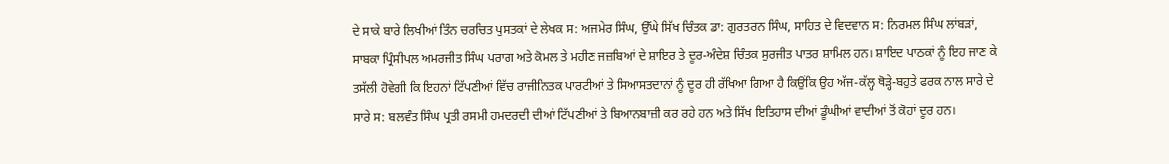ਦੇ ਸਾਕੇ ਬਾਰੇ ਲਿਖੀਆਂ ਤਿੰਨ ਚਰਚਿਤ ਪੁਸਤਕਾਂ ਦੇ ਲੇਖਕ ਸ: ਅਜਮੇਰ ਸਿੰਘ, ਉੱਘੇ ਸਿੱਖ ਚਿੰਤਕ ਡਾ: ਗੁਰਤਰਨ ਸਿੰਘ, ਸਾਹਿਤ ਦੇ ਵਿਦਵਾਨ ਸ: ਨਿਰਮਲ ਸਿੰਘ ਲਾਂਬੜਾਂ, ਸਾਬਕਾ ਪ੍ਰਿੰਸੀਪਲ ਅਮਰਜੀਤ ਸਿੰਘ ਪਰਾਗ ਅਤੇ ਕੋਮਲ ਤੇ ਮਹੀਣ ਜਜ਼ਬਿਆਂ ਦੇ ਸ਼ਾਇਰ ਤੇ ਦੂਰ-ਅੰਦੇਸ਼ ਚਿੰਤਕ ਸੁਰਜੀਤ ਪਾਤਰ ਸ਼ਾਮਿਲ ਹਨ। ਸ਼ਾਇਦ ਪਾਠਕਾਂ ਨੂੰ ਇਹ ਜਾਣ ਕੇ ਤਸੱਲੀ ਹੋਵੇਗੀ ਕਿ ਇਹਨਾਂ ਟਿੱਪਣੀਆਂ ਵਿੱਚ ਰਾਜੀਨਿਤਕ ਪਾਰਟੀਆਂ ਤੇ ਸਿਆਸਤਦਾਨਾਂ ਨੂੰ ਦੂਰ ਹੀ ਰੱਖਿਆ ਗਿਆ ਹੈ ਕਿਉਂਕਿ ਉਹ ਅੱਜ-ਕੱਲ੍ਹ ਥੋੜ੍ਹੇ-ਬਹੁਤੇ ਫਰਕ ਨਾਲ ਸਾਰੇ ਦੇ ਸਾਰੇ ਸ: ਬਲਵੰਤ ਸਿੰਘ ਪ੍ਰਤੀ ਰਸਮੀ ਹਮਦਰਦੀ ਦੀਆਂ ਟਿੱਪਣੀਆਂ ਤੇ ਬਿਆਨਬਾਜ਼ੀ ਕਰ ਰਹੇ ਹਨ ਅਤੇ ਸਿੱਖ ਇਤਿਹਾਸ ਦੀਆਂ ਡੂੰਘੀਆਂ ਵਾਦੀਆਂ ਤੋਂ ਕੋਹਾਂ ਦੂਰ ਹਨ।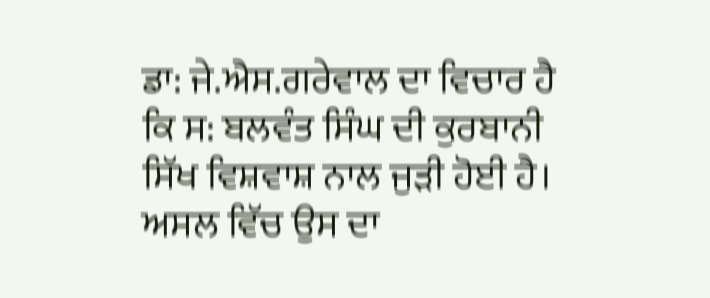ਡਾ: ਜੇ.ਐਸ.ਗਰੇਵਾਲ ਦਾ ਵਿਚਾਰ ਹੈ ਕਿ ਸ: ਬਲਵੰਤ ਸਿੰਘ ਦੀ ਕੁਰਬਾਨੀ ਸਿੱਖ ਵਿਸ਼ਵਾਸ਼ ਨਾਲ ਜੁੜੀ ਹੋਈ ਹੈ। ਅਸਲ ਵਿੱਚ ਉਸ ਦਾ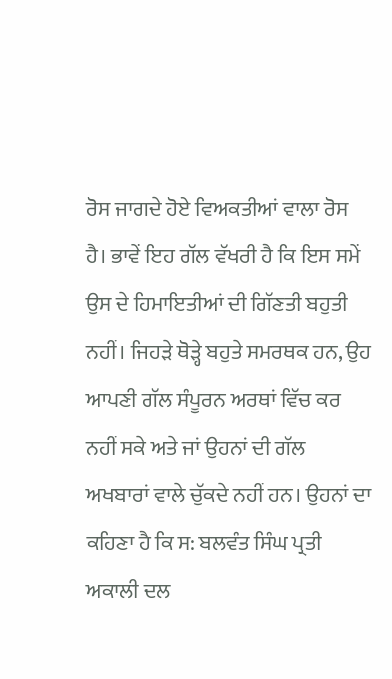ਰੋਸ ਜਾਗਦੇ ਹੋਏ ਵਿਅਕਤੀਆਂ ਵਾਲਾ ਰੋਸ ਹੈ। ਭਾਵੇਂ ਇਹ ਗੱਲ ਵੱਖਰੀ ਹੈ ਕਿ ਇਸ ਸਮੇਂ ਉਸ ਦੇ ਹਿਮਾਇਤੀਆਂ ਦੀ ਗਿੱਣਤੀ ਬਹੁਤੀ ਨਹੀਂ। ਜਿਹੜੇ ਥੋੜ੍ਹੇ ਬਹੁਤੇ ਸਮਰਥਕ ਹਨ, ਉਹ ਆਪਣੀ ਗੱਲ ਸੰਪੂਰਨ ਅਰਥਾਂ ਵਿੱਚ ਕਰ ਨਹੀਂ ਸਕੇ ਅਤੇ ਜਾਂ ਉਹਨਾਂ ਦੀ ਗੱਲ ਅਖਬਾਰਾਂ ਵਾਲੇ ਚੁੱਕਦੇ ਨਹੀਂ ਹਨ। ਉਹਨਾਂ ਦਾ ਕਹਿਣਾ ਹੈ ਕਿ ਸ: ਬਲਵੰਤ ਸਿੰਘ ਪ੍ਰਤੀ ਅਕਾਲੀ ਦਲ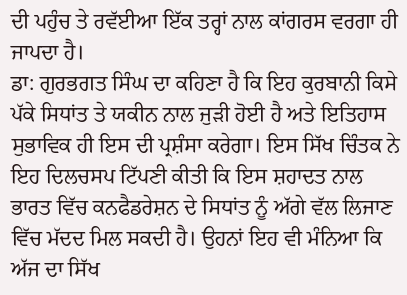ਦੀ ਪਹੁੰਚ ਤੇ ਰਵੱਈਆ ਇੱਕ ਤਰ੍ਹਾਂ ਨਾਲ ਕਾਂਗਰਸ ਵਰਗਾ ਹੀ ਜਾਪਦਾ ਹੈ।
ਡਾ: ਗੁਰਭਗਤ ਸਿੰਘ ਦਾ ਕਹਿਣਾ ਹੈ ਕਿ ਇਹ ਕੁਰਬਾਨੀ ਕਿਸੇ ਪੱਕੇ ਸਿਧਾਂਤ ਤੇ ਯਕੀਨ ਨਾਲ ਜੁੜੀ ਹੋਈ ਹੈ ਅਤੇ ਇਤਿਹਾਸ ਸੁਭਾਵਿਕ ਹੀ ਇਸ ਦੀ ਪ੍ਰਸ਼ੰਸਾ ਕਰੇਗਾ। ਇਸ ਸਿੱਖ ਚਿੰਤਕ ਨੇ ਇਹ ਦਿਲਚਸਪ ਟਿੱਪਣੀ ਕੀਤੀ ਕਿ ਇਸ ਸ਼ਹਾਦਤ ਨਾਲ ਭਾਰਤ ਵਿੱਚ ਕਨਫੈਡਰੇਸ਼ਨ ਦੇ ਸਿਧਾਂਤ ਨੂੰ ਅੱਗੇ ਵੱਲ ਲਿਜਾਣ ਵਿੱਚ ਮੱਦਦ ਮਿਲ ਸਕਦੀ ਹੈ। ਉਹਨਾਂ ਇਹ ਵੀ ਮੰਨਿਆ ਕਿ ਅੱਜ ਦਾ ਸਿੱਖ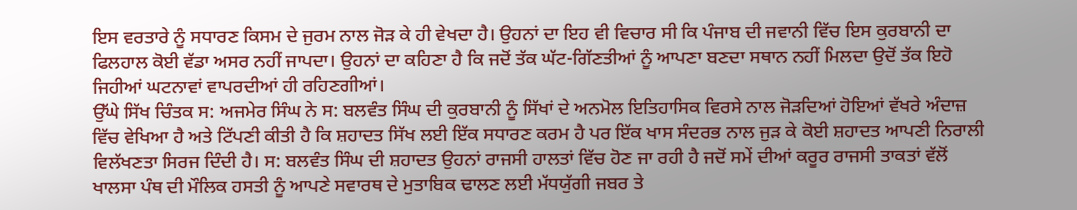ਇਸ ਵਰਤਾਰੇ ਨੂੰ ਸਧਾਰਣ ਕਿਸਮ ਦੇ ਜੁਰਮ ਨਾਲ ਜੋੜ ਕੇ ਹੀ ਵੇਖਦਾ ਹੈ। ਉਹਨਾਂ ਦਾ ਇਹ ਵੀ ਵਿਚਾਰ ਸੀ ਕਿ ਪੰਜਾਬ ਦੀ ਜਵਾਨੀ ਵਿੱਚ ਇਸ ਕੁਰਬਾਨੀ ਦਾ ਫਿਲਹਾਲ ਕੋਈ ਵੱਡਾ ਅਸਰ ਨਹੀਂ ਜਾਪਦਾ। ਉਹਨਾਂ ਦਾ ਕਹਿਣਾ ਹੈ ਕਿ ਜਦੋਂ ਤੱਕ ਘੱਟ-ਗਿੱਣਤੀਆਂ ਨੂੰ ਆਪਣਾ ਬਣਦਾ ਸਥਾਨ ਨਹੀਂ ਮਿਲਦਾ ਉਦੋਂ ਤੱਕ ਇਹੋ ਜਿਹੀਆਂ ਘਟਨਾਵਾਂ ਵਾਪਰਦੀਆਂ ਹੀ ਰਹਿਣਗੀਆਂ।
ਉੱਘੇ ਸਿੱਖ ਚਿੰਤਕ ਸ: ਅਜਮੇਰ ਸਿੰਘ ਨੇ ਸ: ਬਲਵੰਤ ਸਿੰਘ ਦੀ ਕੁਰਬਾਨੀ ਨੂੰ ਸਿੱਖਾਂ ਦੇ ਅਨਮੋਲ ਇਤਿਹਾਸਿਕ ਵਿਰਸੇ ਨਾਲ ਜੋੜਦਿਆਂ ਹੋਇਆਂ ਵੱਖਰੇ ਅੰਦਾਜ਼ ਵਿੱਚ ਵੇਖਿਆ ਹੈ ਅਤੇ ਟਿੱਪਣੀ ਕੀਤੀ ਹੈ ਕਿ ਸ਼ਹਾਦਤ ਸਿੱਖ ਲਈ ਇੱਕ ਸਧਾਰਣ ਕਰਮ ਹੈ ਪਰ ਇੱਕ ਖਾਸ ਸੰਦਰਭ ਨਾਲ ਜੁੜ ਕੇ ਕੋਈ ਸ਼ਹਾਦਤ ਆਪਣੀ ਨਿਰਾਲੀ ਵਿਲੱਖਣਤਾ ਸਿਰਜ ਦਿੰਦੀ ਹੈ। ਸ: ਬਲਵੰਤ ਸਿੰਘ ਦੀ ਸ਼ਹਾਦਤ ਉਹਨਾਂ ਰਾਜਸੀ ਹਾਲਤਾਂ ਵਿੱਚ ਹੋਣ ਜਾ ਰਹੀ ਹੈ ਜਦੋਂ ਸਮੇਂ ਦੀਆਂ ਕਰੂਰ ਰਾਜਸੀ ਤਾਕਤਾਂ ਵੱਲੋਂ ਖਾਲਸਾ ਪੰਥ ਦੀ ਮੌਲਿਕ ਹਸਤੀ ਨੂੰ ਆਪਣੇ ਸਵਾਰਥ ਦੇ ਮੁਤਾਬਿਕ ਢਾਲਣ ਲਈ ਮੱਧਯੁੱਗੀ ਜਬਰ ਤੇ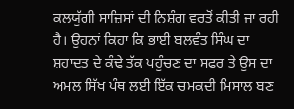ਕਲਯੁੱਗੀ ਸਾਜ਼ਿਸਾਂ ਦੀ ਨਿਸ਼ੰਗ ਵਰਤੋਂ ਕੀਤੀ ਜਾ ਰਹੀ ਹੈ। ਉਹਨਾਂ ਕਿਹਾ ਕਿ ਭਾਈ ਬਲਵੰਤ ਸਿੰਘ ਦਾ ਸ਼ਹਾਦਤ ਦੇ ਕੰਢੇ ਤੱਕ ਪਹੁੰਚਣ ਦਾ ਸਫਰ ਤੇ ਉਸ ਦਾ ਅਮਲ ਸਿੱਖ ਪੰਥ ਲਈ ਇੱਕ ਚਮਕਦੀ ਮਿਸਾਲ ਬਣ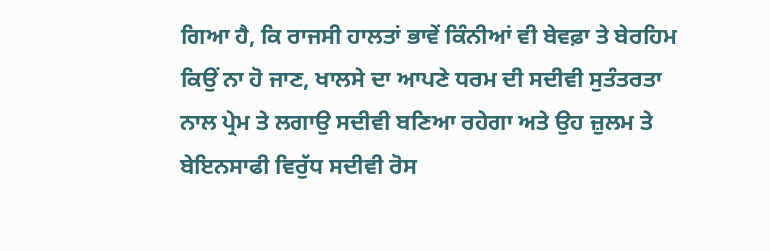ਗਿਆ ਹੈ, ਕਿ ਰਾਜਸੀ ਹਾਲਤਾਂ ਭਾਵੇਂ ਕਿੰਨੀਆਂ ਵੀ ਬੇਵਫ਼ਾ ਤੇ ਬੇਰਹਿਮ ਕਿਉਂ ਨਾ ਹੋ ਜਾਣ, ਖਾਲਸੇ ਦਾ ਆਪਣੇ ਧਰਮ ਦੀ ਸਦੀਵੀ ਸੁਤੰਤਰਤਾ ਨਾਲ ਪ੍ਰੇਮ ਤੇ ਲਗਾਉ ਸਦੀਵੀ ਬਣਿਆ ਰਹੇਗਾ ਅਤੇ ਉਹ ਜ਼ੁਲਮ ਤੇ ਬੇਇਨਸਾਫੀ ਵਿਰੁੱਧ ਸਦੀਵੀ ਰੋਸ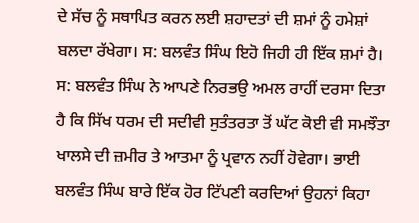ਦੇ ਸੱਚ ਨੂੰ ਸਥਾਪਿਤ ਕਰਨ ਲਈ ਸ਼ਹਾਦਤਾਂ ਦੀ ਸ਼ਮਾਂ ਨੂੰ ਹਮੇਸ਼ਾਂ ਬਲਦਾ ਰੱਖੇਗਾ। ਸ: ਬਲਵੰਤ ਸਿੰਘ ਇਹੋ ਜਿਹੀ ਹੀ ਇੱਕ ਸ਼ਮਾਂ ਹੈ। ਸ: ਬਲਵੰਤ ਸਿੰਘ ਨੇ ਆਪਣੇ ਨਿਰਭਉ ਅਮਲ ਰਾਹੀਂ ਦਰਸਾ ਦਿਤਾ ਹੈ ਕਿ ਸਿੱਖ ਧਰਮ ਦੀ ਸਦੀਵੀ ਸੁਤੰਤਰਤਾ ਤੋਂ ਘੱਟ ਕੋਈ ਵੀ ਸਮਝੌਤਾ ਖਾਲਸੇ ਦੀ ਜ਼ਮੀਰ ਤੇ ਆਤਮਾ ਨੂੰ ਪ੍ਰਵਾਨ ਨਹੀਂ ਹੋਵੇਗਾ। ਭਾਈ ਬਲਵੰਤ ਸਿੰਘ ਬਾਰੇ ਇੱਕ ਹੋਰ ਟਿੱਪਣੀ ਕਰਦਿਆਂ ਉਹਨਾਂ ਕਿਹਾ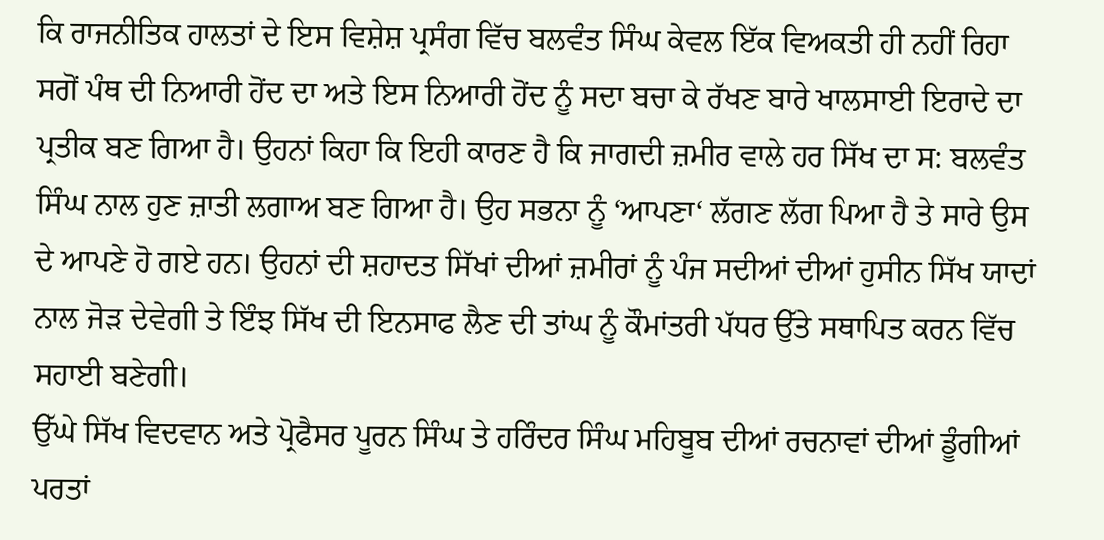ਕਿ ਰਾਜਨੀਤਿਕ ਹਾਲਤਾਂ ਦੇ ਇਸ ਵਿਸ਼ੇਸ਼ ਪ੍ਰਸੰਗ ਵਿੱਚ ਬਲਵੰਤ ਸਿੰਘ ਕੇਵਲ ਇੱਕ ਵਿਅਕਤੀ ਹੀ ਨਹੀਂ ਰਿਹਾ ਸਗੋਂ ਪੰਥ ਦੀ ਨਿਆਰੀ ਹੋਂਦ ਦਾ ਅਤੇ ਇਸ ਨਿਆਰੀ ਹੋਂਦ ਨੂੰ ਸਦਾ ਬਚਾ ਕੇ ਰੱਖਣ ਬਾਰੇ ਖਾਲਸਾਈ ਇਰਾਦੇ ਦਾ ਪ੍ਰਤੀਕ ਬਣ ਗਿਆ ਹੈ। ਉਹਨਾਂ ਕਿਹਾ ਕਿ ਇਹੀ ਕਾਰਣ ਹੈ ਕਿ ਜਾਗਦੀ ਜ਼ਮੀਰ ਵਾਲੇ ਹਰ ਸਿੱਖ ਦਾ ਸ: ਬਲਵੰਤ ਸਿੰਘ ਨਾਲ ਹੁਣ ਜ਼ਾਤੀ ਲਗਾਅ ਬਣ ਗਿਆ ਹੈ। ਉਹ ਸਭਨਾ ਨੂੰ ‘ਆਪਣਾ‘ ਲੱਗਣ ਲੱਗ ਪਿਆ ਹੈ ਤੇ ਸਾਰੇ ਉਸ ਦੇ ਆਪਣੇ ਹੋ ਗਏ ਹਨ। ਉਹਨਾਂ ਦੀ ਸ਼ਹਾਦਤ ਸਿੱਖਾਂ ਦੀਆਂ ਜ਼ਮੀਰਾਂ ਨੂੰ ਪੰਜ ਸਦੀਆਂ ਦੀਆਂ ਹੁਸੀਨ ਸਿੱਖ ਯਾਦਾਂ ਨਾਲ ਜੋੜ ਦੇਵੇਗੀ ਤੇ ਇੰਝ ਸਿੱਖ ਦੀ ਇਨਸਾਫ ਲੈਣ ਦੀ ਤਾਂਘ ਨੂੰ ਕੌਮਾਂਤਰੀ ਪੱਧਰ ਉੱਤੇ ਸਥਾਪਿਤ ਕਰਨ ਵਿੱਚ ਸਹਾਈ ਬਣੇਗੀ।
ਉੱਘੇ ਸਿੱਖ ਵਿਦਵਾਨ ਅਤੇ ਪ੍ਰੋਫੈਸਰ ਪੂਰਨ ਸਿੰਘ ਤੇ ਹਰਿੰਦਰ ਸਿੰਘ ਮਹਿਬੂਬ ਦੀਆਂ ਰਚਨਾਵਾਂ ਦੀਆਂ ਡੂੰਗੀਆਂ ਪਰਤਾਂ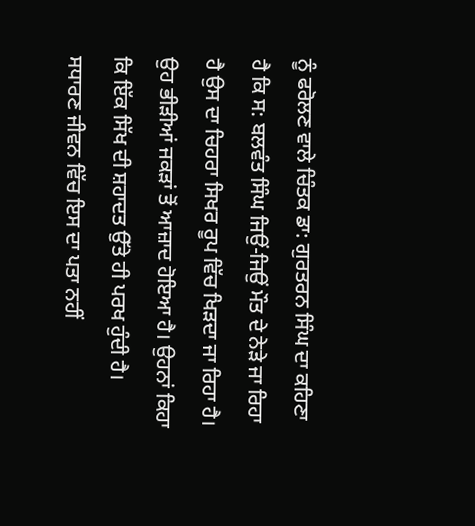ਨੂੰ ਫਰੋਲਣ ਵਾਲੇ ਚਿੰਤਕ ਡਾ: ਗੁਰਤਰਨ ਸਿੰਘ ਦਾ ਕਹਿਣਾ ਹੈ ਕਿ ਸ: ਬਲਵੰਤ ਸਿੰਘ ਜਿਉਂ-ਜਿਉਂ ਮੌਤ ਦੇ ਨੇੜੇ ਜਾ ਰਿਹਾ ਹੈ ਉਸ ਦਾ ਚਿਹਰਾ ਸਿਖਰ ਰੂਪ ਵਿੱਚ ਖਿੜਦਾ ਜਾ ਰਿਹਾ ਹੈ। ਉਹ ਭੀੜੀਆਂ ਜਕੜਾਂ ਤੋਂ ਆਜ਼ਾਦ ਹੋਇਆ ਹੈ। ਉਹਨਾਂ ਕਿਹਾ ਕਿ ਇੱਕ ਸਿੱਖ ਦੀ ਸ਼ਹਾਦਤ ਉੱਤੇ ਹੀ ਪਰਖ ਹੁੰਦੀ ਹੈ। ਸਧਾਰਣ ਜੀਵਨ ਵਿੱਚ ਇਸ ਦਾ ਪਤਾ ਨਹੀਂ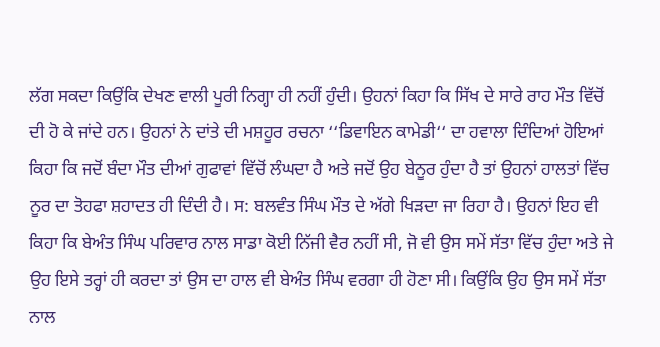ਲੱਗ ਸਕਦਾ ਕਿਉਂਕਿ ਦੇਖਣ ਵਾਲੀ ਪੂਰੀ ਨਿਗ੍ਹਾ ਹੀ ਨਹੀਂ ਹੁੰਦੀ। ਉਹਨਾਂ ਕਿਹਾ ਕਿ ਸਿੱਖ ਦੇ ਸਾਰੇ ਰਾਹ ਮੌਤ ਵਿੱਚੋਂ ਦੀ ਹੋ ਕੇ ਜਾਂਦੇ ਹਨ। ਉਹਨਾਂ ਨੇ ਦਾਂਤੇ ਦੀ ਮਸ਼ਹੂਰ ਰਚਨਾ ‘‘ਡਿਵਾਇਨ ਕਾਮੇਡੀ‘‘ ਦਾ ਹਵਾਲਾ ਦਿੰਦਿਆਂ ਹੋਇਆਂ ਕਿਹਾ ਕਿ ਜਦੋਂ ਬੰਦਾ ਮੌਤ ਦੀਆਂ ਗੁਫਾਵਾਂ ਵਿੱਚੋਂ ਲੰਘਦਾ ਹੈ ਅਤੇ ਜਦੋਂ ਉਹ ਬੇਨੂਰ ਹੁੰਦਾ ਹੈ ਤਾਂ ਉਹਨਾਂ ਹਾਲਤਾਂ ਵਿੱਚ ਨੂਰ ਦਾ ਤੋਹਫਾ ਸ਼ਹਾਦਤ ਹੀ ਦਿੰਦੀ ਹੈ। ਸ: ਬਲਵੰਤ ਸਿੰਘ ਮੌਤ ਦੇ ਅੱਗੇ ਖਿੜਦਾ ਜਾ ਰਿਹਾ ਹੈ। ਉਹਨਾਂ ਇਹ ਵੀ ਕਿਹਾ ਕਿ ਬੇਅੰਤ ਸਿੰਘ ਪਰਿਵਾਰ ਨਾਲ ਸਾਡਾ ਕੋਈ ਨਿੱਜੀ ਵੈਰ ਨਹੀਂ ਸੀ, ਜੋ ਵੀ ਉਸ ਸਮੇਂ ਸੱਤਾ ਵਿੱਚ ਹੁੰਦਾ ਅਤੇ ਜੇ ਉਹ ਇਸੇ ਤਰ੍ਹਾਂ ਹੀ ਕਰਦਾ ਤਾਂ ਉਸ ਦਾ ਹਾਲ ਵੀ ਬੇਅੰਤ ਸਿੰਘ ਵਰਗਾ ਹੀ ਹੋਣਾ ਸੀ। ਕਿਉਂਕਿ ਉਹ ਉਸ ਸਮੇਂ ਸੱਤਾ ਨਾਲ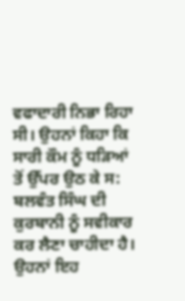ਵਫਾਦਾਰੀ ਨਿਭਾ ਰਿਹਾ ਸੀ। ਉਹਨਾਂ ਕਿਹਾ ਕਿ ਸਾਰੀ ਕੌਮ ਨੂੰ ਧੜਿਆਂ ਤੋਂ ਉੱਪਰ ਉਠ ਕੇ ਸ: ਬਲਵੰਤ ਸਿੰਘ ਦੀ ਕੁਰਬਾਨੀ ਨੂੰ ਸਵੀਕਾਰ ਕਰ ਲੈਣਾ ਚਾਹੀਦਾ ਹੈ। ਉਹਨਾਂ ਇਹ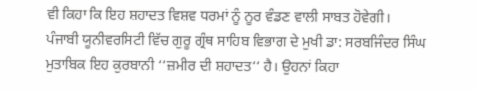ਵੀ ਕਿਹਾ ਕਿ ਇਹ ਸ਼ਹਾਦਤ ਵਿਸ਼ਵ ਧਰਮਾਂ ਨੂੰ ਨੂਰ ਵੰਡਣ ਵਾਲੀ ਸਾਬਤ ਹੋਵੇਗੀ।
ਪੰਜਾਬੀ ਯੂਨੀਵਰਸਿਟੀ ਵਿੱਚ ਗੁਰੂ ਗ੍ਰੰਥ ਸਾਹਿਬ ਵਿਭਾਗ ਦੇ ਮੁਖੀ ਡਾ: ਸਰਬਜਿੰਦਰ ਸਿੰਘ ਮੁਤਾਬਿਕ ਇਹ ਕੁਰਬਾਨੀ ‘‘ਜ਼ਮੀਰ ਦੀ ਸ਼ਹਾਦਤ‘‘ ਹੈ। ਉਹਨਾਂ ਕਿਹਾ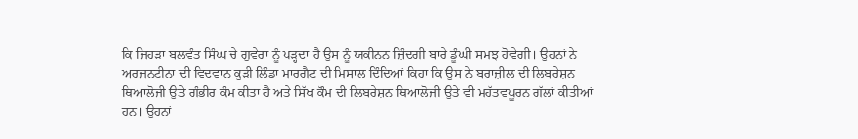ਕਿ ਜਿਹੜਾ ਬਲਵੰਤ ਸਿੰਘ ਚੇ ਗੁਵੇਰਾ ਨੂੰ ਪੜ੍ਹਦਾ ਹੈ ਉਸ ਨੂੰ ਯਕੀਨਨ ਜ਼ਿੰਦਗੀ ਬਾਰੇ ਡੂੰਘੀ ਸਮਝ ਹੋਵੇਗੀ। ਉਹਨਾਂ ਨੇ ਅਰਜਨਟੀਨਾ ਦੀ ਵਿਦਵਾਨ ਕੁੜੀ ਲਿੰਡਾ ਮਾਰਗੈਟ ਦੀ ਮਿਸਾਲ ਦਿੰਦਿਆਂ ਕਿਹਾ ਕਿ ਉਸ ਨੇ ਬਰਾਜ਼ੀਲ ਦੀ ਲਿਬਰੇਸ਼ਨ ਥਿਆਲੋਜੀ ਉਤੇ ਗੰਭੀਰ ਕੰਮ ਕੀਤਾ ਹੈ ਅਤੇ ਸਿੱਖ ਕੌਮ ਦੀ ਲਿਬਰੇਸ਼ਨ ਥਿਆਲੋਜੀ ਉਤੇ ਵੀ ਮਹੱਤਵਪੂਰਨ ਗੱਲਾਂ ਕੀਤੀਆਂ ਹਨ। ਉਹਨਾਂ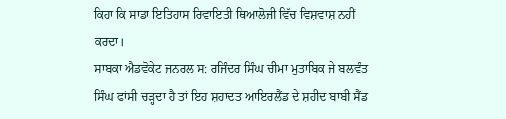ਕਿਹਾ ਕਿ ਸਾਡਾ ਇਤਿਹਾਸ ਰਿਵਾਇਤੀ ਥਿਆਲੋਜੀ ਵਿੱਚ ਵਿਸ਼ਵਾਸ਼ ਨਹੀਂ ਕਰਦਾ।
ਸਾਬਕਾ ਐਡਵੋਕੇਟ ਜਨਰਲ ਸ: ਰਜਿੰਦਰ ਸਿੰਘ ਚੀਮਾ ਮੁਤਾਬਿਕ ਜੇ ਬਲਵੰਤ ਸਿੰਘ ਫਾਂਸੀ ਚੜ੍ਹਦਾ ਹੈ ਤਾਂ ਇਹ ਸ਼ਹਾਦਤ ਆਇਰਲੈਂਡ ਦੇ ਸ਼ਹੀਦ ਬਾਬੀ ਸੈਂਡ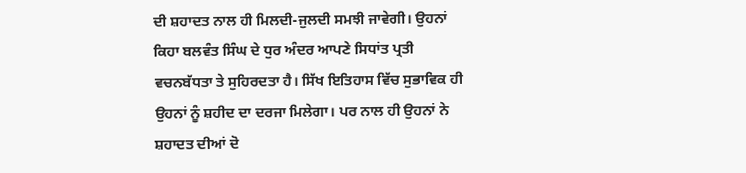ਦੀ ਸ਼ਹਾਦਤ ਨਾਲ ਹੀ ਮਿਲਦੀ-ਜੁਲਦੀ ਸਮਝੀ ਜਾਵੇਗੀ। ਉਹਨਾਂ ਕਿਹਾ ਬਲਵੰਤ ਸਿੰਘ ਦੇ ਧੁਰ ਅੰਦਰ ਆਪਣੇ ਸਿਧਾਂਤ ਪ੍ਰਤੀ ਵਚਨਬੱਧਤਾ ਤੇ ਸੁਹਿਰਦਤਾ ਹੈ। ਸਿੱਖ ਇਤਿਹਾਸ ਵਿੱਚ ਸੁਭਾਵਿਕ ਹੀ ਉਹਨਾਂ ਨੂੰ ਸ਼ਹੀਦ ਦਾ ਦਰਜਾ ਮਿਲੇਗਾ। ਪਰ ਨਾਲ ਹੀ ਉਹਨਾਂ ਨੇ ਸ਼ਹਾਦਤ ਦੀਆਂ ਦੋ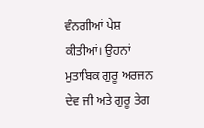ਵੰਨਗੀਆਂ ਪੇਸ਼ ਕੀਤੀਆਂ। ਉਹਨਾਂ ਮੁਤਾਬਿਕ ਗੁਰੂ ਅਰਜਨ ਦੇਵ ਜੀ ਅਤੇ ਗੁਰੂ ਤੇਗ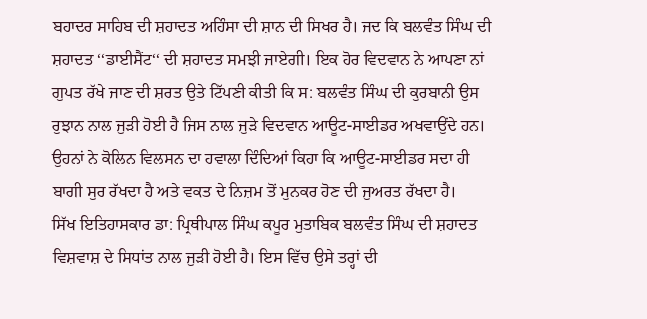ਬਹਾਦਰ ਸਾਹਿਬ ਦੀ ਸ਼ਹਾਦਤ ਅਹਿੰਸਾ ਦੀ ਸ਼ਾਨ ਦੀ ਸਿਖਰ ਹੈ। ਜਦ ਕਿ ਬਲਵੰਤ ਸਿੰਘ ਦੀ ਸ਼ਹਾਦਤ ‘‘ਡਾਈਸੈਂਟ‘‘ ਦੀ ਸ਼ਹਾਦਤ ਸਮਝੀ ਜਾਏਗੀ। ਇਕ ਹੋਰ ਵਿਦਵਾਨ ਨੇ ਆਪਣਾ ਨਾਂ ਗੁਪਤ ਰੱਖੇ ਜਾਣ ਦੀ ਸ਼ਰਤ ਉਤੇ ਟਿੱਪਣੀ ਕੀਤੀ ਕਿ ਸ: ਬਲਵੰਤ ਸਿੰਘ ਦੀ ਕੁਰਬਾਨੀ ਉਸ ਰੁਝਾਨ ਨਾਲ ਜੁੜੀ ਹੋਈ ਹੈ ਜਿਸ ਨਾਲ ਜੁੜੇ ਵਿਦਵਾਨ ਆਊਟ-ਸਾਈਡਰ ਅਖਵਾਉਂਦੇ ਹਨ। ਉਹਨਾਂ ਨੇ ਕੋਲਿਨ ਵਿਲਸਨ ਦਾ ਹਵਾਲਾ ਦਿੰਦਿਆਂ ਕਿਹਾ ਕਿ ਆਊਟ-ਸਾਈਡਰ ਸਦਾ ਹੀ ਬਾਗੀ ਸੁਰ ਰੱਖਦਾ ਹੈ ਅਤੇ ਵਕਤ ਦੇ ਨਿਜ਼ਮ ਤੋਂ ਮੁਨਕਰ ਹੋਣ ਦੀ ਜੁਅਰਤ ਰੱਖਦਾ ਹੈ।
ਸਿੱਖ ਇਤਿਹਾਸਕਾਰ ਡਾ: ਪ੍ਰਿਥੀਪਾਲ ਸਿੰਘ ਕਪੂਰ ਮੁਤਾਬਿਕ ਬਲਵੰਤ ਸਿੰਘ ਦੀ ਸ਼ਹਾਦਤ ਵਿਸ਼ਵਾਸ਼ ਦੇ ਸਿਧਾਂਤ ਨਾਲ ਜੁੜੀ ਹੋਈ ਹੈ। ਇਸ ਵਿੱਚ ਉਸੇ ਤਰ੍ਹਾਂ ਦੀ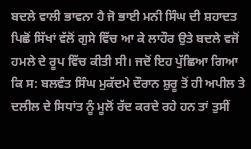ਬਦਲੇ ਵਾਲੀ ਭਾਵਨਾ ਹੈ ਜੋ ਭਾਈ ਮਨੀ ਸਿੰਘ ਦੀ ਸ਼ਹਾਦਤ ਪਿਛੋਂ ਸਿੱਖਾਂ ਵੱਲੋਂ ਗੁਸੇ ਵਿੱਚ ਆ ਕੇ ਲਾਹੌਰ ਉਤੇ ਬਦਲੇ ਵਜੋਂ ਹਮਲੇ ਦੇ ਰੂਪ ਵਿੱਚ ਕੀਤੀ ਸੀ। ਜਦੋਂ ਇਹ ਪੁੱਛਿਆ ਗਿਆ ਕਿ ਸ: ਬਲਵੰਤ ਸਿੰਘ ਮੁਕੱਦਮੇ ਦੌਰਾਨ ਸ਼ੁਰੂ ਤੋਂ ਹੀ ਅਪੀਲ ਤੇ ਦਲੀਲ ਦੇ ਸਿਧਾਂਤ ਨੂੰ ਮੂਲੋਂ ਰੱਦ ਕਰਦੇ ਰਹੇ ਹਨ ਤਾਂ ਤੁਸੀਂ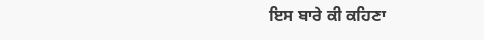ਇਸ ਬਾਰੇ ਕੀ ਕਹਿਣਾ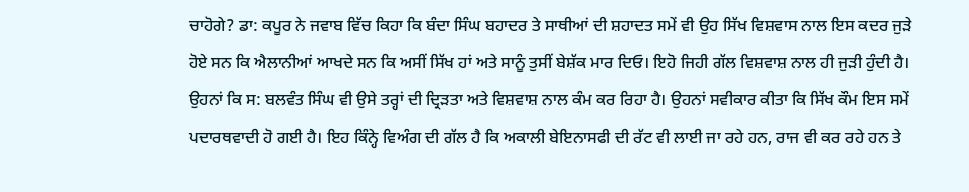ਚਾਹੋਗੇ? ਡਾ: ਕਪੂਰ ਨੇ ਜਵਾਬ ਵਿੱਚ ਕਿਹਾ ਕਿ ਬੰਦਾ ਸਿੰਘ ਬਹਾਦਰ ਤੇ ਸਾਥੀਆਂ ਦੀ ਸ਼ਹਾਦਤ ਸਮੇਂ ਵੀ ਉਹ ਸਿੱਖ ਵਿਸ਼ਵਾਸ ਨਾਲ ਇਸ ਕਦਰ ਜੁੜੇ ਹੋਏ ਸਨ ਕਿ ਐਲਾਨੀਆਂ ਆਖਦੇ ਸਨ ਕਿ ਅਸੀਂ ਸਿੱਖ ਹਾਂ ਅਤੇ ਸਾਨੂੰ ਤੁਸੀਂ ਬੇਸ਼ੱਕ ਮਾਰ ਦਿਓ। ਇਹੋ ਜਿਹੀ ਗੱਲ ਵਿਸ਼ਵਾਸ਼ ਨਾਲ ਹੀ ਜੁੜੀ ਹੁੰਦੀ ਹੈ। ਉਹਨਾਂ ਕਿ ਸ: ਬਲਵੰਤ ਸਿੰਘ ਵੀ ਉਸੇ ਤਰ੍ਹਾਂ ਦੀ ਦ੍ਰਿੜਤਾ ਅਤੇ ਵਿਸ਼ਵਾਸ਼ ਨਾਲ ਕੰਮ ਕਰ ਰਿਹਾ ਹੈ। ਉਹਨਾਂ ਸਵੀਕਾਰ ਕੀਤਾ ਕਿ ਸਿੱਖ ਕੌਮ ਇਸ ਸਮੇਂ ਪਦਾਰਥਵਾਦੀ ਹੋ ਗਈ ਹੈ। ਇਹ ਕਿੰਨ੍ਹੇ ਵਿਅੰਗ ਦੀ ਗੱਲ ਹੈ ਕਿ ਅਕਾਲੀ ਬੇਇਨਾਸਫੀ ਦੀ ਰੱਟ ਵੀ ਲਾਈ ਜਾ ਰਹੇ ਹਨ, ਰਾਜ ਵੀ ਕਰ ਰਹੇ ਹਨ ਤੇ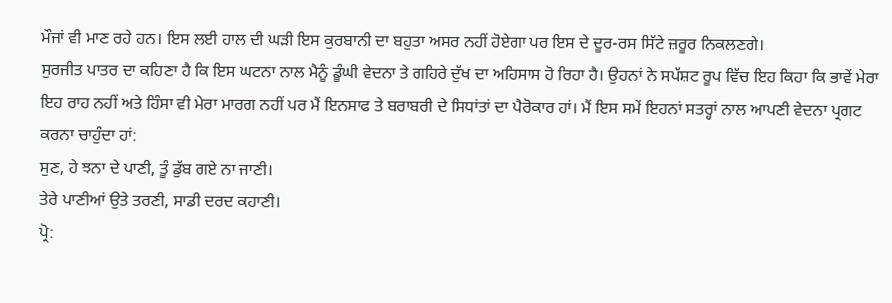ਮੌਜਾਂ ਵੀ ਮਾਣ ਰਹੇ ਹਨ। ਇਸ ਲਈ ਹਾਲ ਦੀ ਘੜੀ ਇਸ ਕੁਰਬਾਨੀ ਦਾ ਬਹੁਤਾ ਅਸਰ ਨਹੀਂ ਹੋਏਗਾ ਪਰ ਇਸ ਦੇ ਦੂਰ-ਰਸ ਸਿੱਟੇ ਜ਼ਰੂਰ ਨਿਕਲਣਗੇ।
ਸੁਰਜੀਤ ਪਾਤਰ ਦਾ ਕਹਿਣਾ ਹੈ ਕਿ ਇਸ ਘਟਨਾ ਨਾਲ ਮੈਨੂੰ ਡੂੰਘੀ ਵੇਦਨਾ ਤੇ ਗਹਿਰੇ ਦੁੱਖ ਦਾ ਅਹਿਸਾਸ ਹੋ ਰਿਹਾ ਹੈ। ਉਹਨਾਂ ਨੇ ਸਪੱਸ਼ਟ ਰੂਪ ਵਿੱਚ ਇਹ ਕਿਹਾ ਕਿ ਭਾਵੇਂ ਮੇਰਾ ਇਹ ਰਾਹ ਨਹੀਂ ਅਤੇ ਹਿੰਸਾ ਵੀ ਮੇਰਾ ਮਾਰਗ ਨਹੀਂ ਪਰ ਮੈਂ ਇਨਸਾਫ ਤੇ ਬਰਾਬਰੀ ਦੇ ਸਿਧਾਂਤਾਂ ਦਾ ਪੈਰੋਕਾਰ ਹਾਂ। ਮੈਂ ਇਸ ਸਮੇਂ ਇਹਨਾਂ ਸਤਰ੍ਹਾਂ ਨਾਲ ਆਪਣੀ ਵੇਦਨਾ ਪ੍ਰਗਟ ਕਰਨਾ ਚਾਹੁੰਦਾ ਹਾਂ:
ਸੁਣ, ਹੇ ਝਨਾ ਦੇ ਪਾਣੀ, ਤੂੰ ਡੁੱਬ ਗਏ ਨਾ ਜਾਣੀ।
ਤੇਰੇ ਪਾਣੀਆਂ ਉਤੇ ਤਰਣੀ, ਸਾਡੀ ਦਰਦ ਕਹਾਣੀ।
ਪ੍ਰੋ: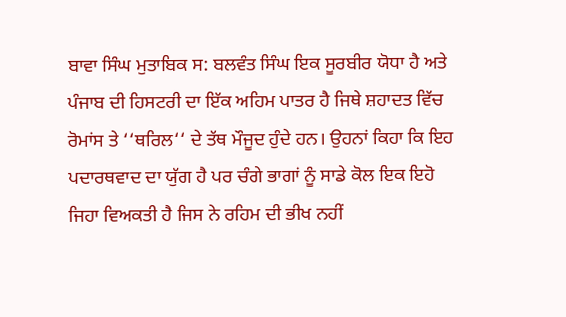ਬਾਵਾ ਸਿੰਘ ਮੁਤਾਬਿਕ ਸ: ਬਲਵੰਤ ਸਿੰਘ ਇਕ ਸੂਰਬੀਰ ਯੋਧਾ ਹੈ ਅਤੇ ਪੰਜਾਬ ਦੀ ਹਿਸਟਰੀ ਦਾ ਇੱਕ ਅਹਿਮ ਪਾਤਰ ਹੈ ਜਿਥੇ ਸ਼ਹਾਦਤ ਵਿੱਚ ਰੋਮਾਂਸ ਤੇ ‘‘ਥਰਿਲ‘‘ ਦੇ ਤੱਥ ਮੌਜੂਦ ਹੁੰਦੇ ਹਨ। ਉਹਨਾਂ ਕਿਹਾ ਕਿ ਇਹ ਪਦਾਰਥਵਾਦ ਦਾ ਯੁੱਗ ਹੈ ਪਰ ਚੰਗੇ ਭਾਗਾਂ ਨੂੰ ਸਾਡੇ ਕੋਲ ਇਕ ਇਹੋ ਜਿਹਾ ਵਿਅਕਤੀ ਹੈ ਜਿਸ ਨੇ ਰਹਿਮ ਦੀ ਭੀਖ ਨਹੀਂ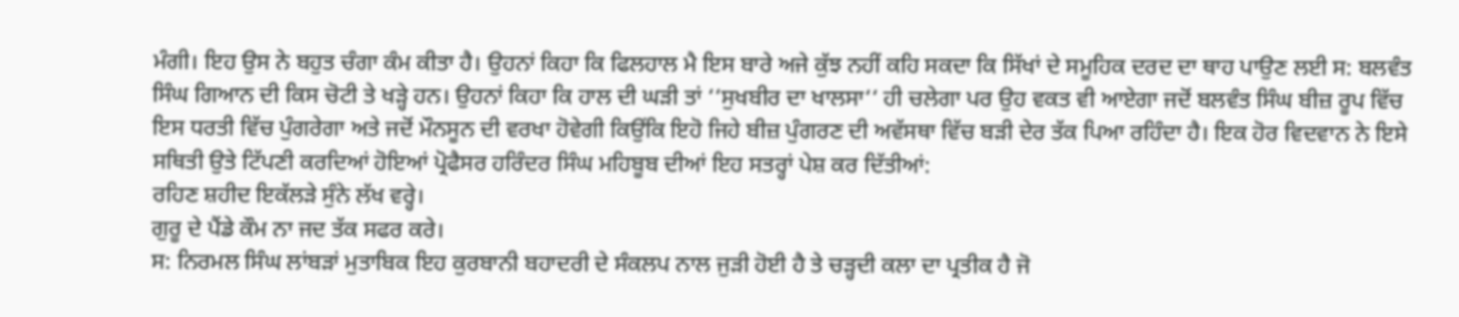ਮੰਗੀ। ਇਹ ਉਸ ਨੇ ਬਹੁਤ ਚੰਗਾ ਕੰਮ ਕੀਤਾ ਹੈ। ਉਹਨਾਂ ਕਿਹਾ ਕਿ ਫਿਲਹਾਲ ਮੈ ਇਸ ਬਾਰੇ ਅਜੇ ਕੁੱਝ ਨਹੀਂ ਕਹਿ ਸਕਦਾ ਕਿ ਸਿੱਖਾਂ ਦੇ ਸਮੂਹਿਕ ਦਰਦ ਦਾ ਥਾਹ ਪਾਉਣ ਲਈ ਸ: ਬਲਵੰਤ ਸਿੰਘ ਗਿਆਨ ਦੀ ਕਿਸ ਚੋਟੀ ਤੇ ਖੜ੍ਹੇ ਹਨ। ਉਹਨਾਂ ਕਿਹਾ ਕਿ ਹਾਲ ਦੀ ਘੜੀ ਤਾਂ ‘‘ਸੁਖਬੀਰ ਦਾ ਖਾਲਸਾ‘‘ ਹੀ ਚਲੇਗਾ ਪਰ ਉਹ ਵਕਤ ਵੀ ਆਏਗਾ ਜਦੋਂ ਬਲਵੰਤ ਸਿੰਘ ਬੀਜ਼ ਰੂਪ ਵਿੱਚ ਇਸ ਧਰਤੀ ਵਿੱਚ ਪੁੰਗਰੇਗਾ ਅਤੇ ਜਦੋਂ ਮੌਨਸੂਨ ਦੀ ਵਰਖਾ ਹੋਵੇਗੀ ਕਿਉਂਕਿ ਇਹੋ ਜਿਹੇ ਬੀਜ਼ ਪੁੰਗਰਣ ਦੀ ਅਵੱਸਥਾ ਵਿੱਚ ਬੜੀ ਦੇਰ ਤੱਕ ਪਿਆ ਰਹਿੰਦਾ ਹੈ। ਇਕ ਹੋਰ ਵਿਦਵਾਨ ਨੇ ਇਸੇ ਸਥਿਤੀ ਉਤੇ ਟਿੱਪਣੀ ਕਰਦਿਆਂ ਹੋਇਆਂ ਪ੍ਰੋਫੈਸਰ ਹਰਿੰਦਰ ਸਿੰਘ ਮਹਿਬੂਬ ਦੀਆਂ ਇਹ ਸਤਰ੍ਹਾਂ ਪੇਸ਼ ਕਰ ਦਿੱਤੀਆਂ:
ਰਹਿਣ ਸ਼ਹੀਦ ਇਕੱਲੜੇ ਸੁੰਨੇ ਲੱਖ ਵਰ੍ਹੇ।
ਗੁਰੂ ਦੇ ਪੈਂਡੇ ਕੌਮ ਨਾ ਜਦ ਤੱਕ ਸਫਰ ਕਰੇ।
ਸ: ਨਿਰਮਲ ਸਿੰਘ ਲਾਂਬੜਾਂ ਮੁਤਾਬਿਕ ਇਹ ਕੁਰਬਾਨੀ ਬਹਾਦਰੀ ਦੇ ਸੰਕਲਪ ਨਾਲ ਜੁੜੀ ਹੋਈ ਹੈ ਤੇ ਚੜ੍ਹਦੀ ਕਲਾ ਦਾ ਪ੍ਰਤੀਕ ਹੈ ਜੋ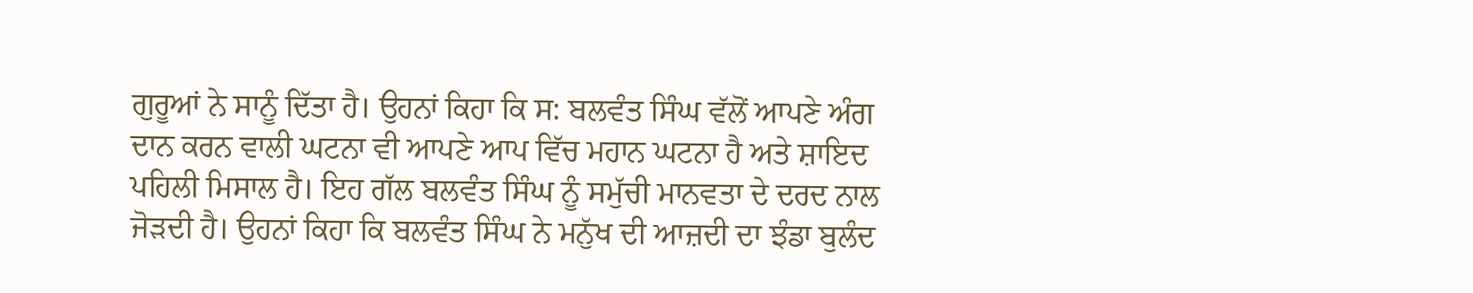ਗੁਰੂਆਂ ਨੇ ਸਾਨੂੰ ਦਿੱਤਾ ਹੈ। ਉਹਨਾਂ ਕਿਹਾ ਕਿ ਸ: ਬਲਵੰਤ ਸਿੰਘ ਵੱਲੋਂ ਆਪਣੇ ਅੰਗ ਦਾਨ ਕਰਨ ਵਾਲੀ ਘਟਨਾ ਵੀ ਆਪਣੇ ਆਪ ਵਿੱਚ ਮਹਾਨ ਘਟਨਾ ਹੈ ਅਤੇ ਸ਼ਾਇਦ ਪਹਿਲੀ ਮਿਸਾਲ ਹੈ। ਇਹ ਗੱਲ ਬਲਵੰਤ ਸਿੰਘ ਨੂੰ ਸਮੁੱਚੀ ਮਾਨਵਤਾ ਦੇ ਦਰਦ ਨਾਲ ਜੋੜਦੀ ਹੈ। ਉਹਨਾਂ ਕਿਹਾ ਕਿ ਬਲਵੰਤ ਸਿੰਘ ਨੇ ਮਨੁੱਖ ਦੀ ਆਜ਼ਦੀ ਦਾ ਝੰਡਾ ਬੁਲੰਦ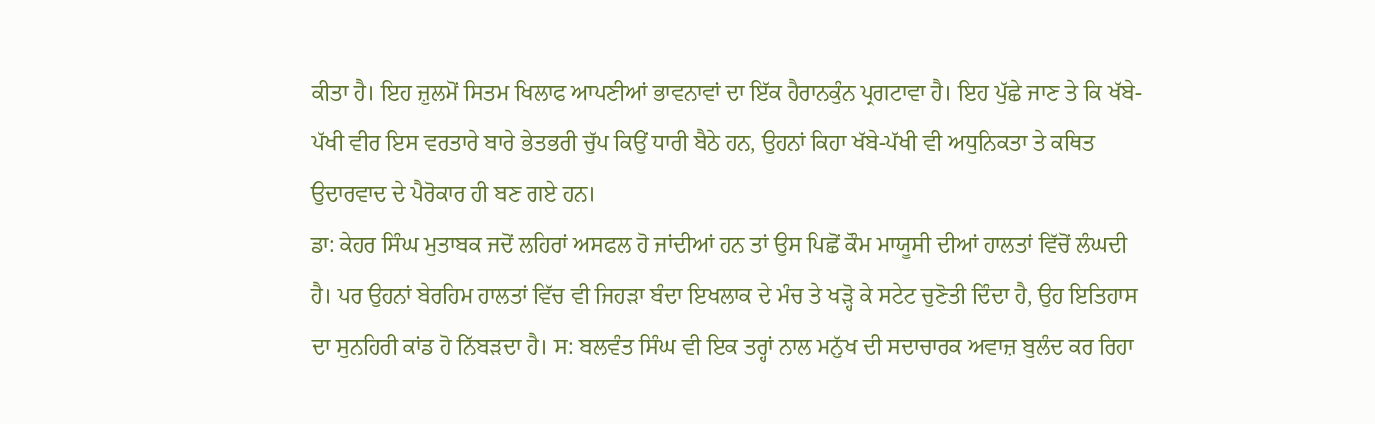ਕੀਤਾ ਹੈ। ਇਹ ਜ਼ੁਲਮੋਂ ਸਿਤਮ ਖਿਲਾਫ ਆਪਣੀਆਂ ਭਾਵਨਾਵਾਂ ਦਾ ਇੱਕ ਹੈਰਾਨਕੁੰਨ ਪ੍ਰਗਟਾਵਾ ਹੈ। ਇਹ ਪੁੱਛੇ ਜਾਣ ਤੇ ਕਿ ਖੱਬੇ-ਪੱਖੀ ਵੀਰ ਇਸ ਵਰਤਾਰੇ ਬਾਰੇ ਭੇਤਭਰੀ ਚੁੱਪ ਕਿਉਂ ਧਾਰੀ ਬੈਠੇ ਹਨ, ਉਹਨਾਂ ਕਿਹਾ ਖੱਬੇ-ਪੱਖੀ ਵੀ ਅਧੁਨਿਕਤਾ ਤੇ ਕਥਿਤ ਉਦਾਰਵਾਦ ਦੇ ਪੈਰੋਕਾਰ ਹੀ ਬਣ ਗਏ ਹਨ।
ਡਾ: ਕੇਹਰ ਸਿੰਘ ਮੁਤਾਬਕ ਜਦੋਂ ਲਹਿਰਾਂ ਅਸਫਲ ਹੋ ਜਾਂਦੀਆਂ ਹਨ ਤਾਂ ਉਸ ਪਿਛੋਂ ਕੌਮ ਮਾਯੂਸੀ ਦੀਆਂ ਹਾਲਤਾਂ ਵਿੱਚੋਂ ਲੰਘਦੀ ਹੈ। ਪਰ ਉਹਨਾਂ ਬੇਰਹਿਮ ਹਾਲਤਾਂ ਵਿੱਚ ਵੀ ਜਿਹੜਾ ਬੰਦਾ ਇਖਲਾਕ ਦੇ ਮੰਚ ਤੇ ਖੜ੍ਹੋ ਕੇ ਸਟੇਟ ਚੁਣੋਤੀ ਦਿੰਦਾ ਹੈ, ਉਹ ਇਤਿਹਾਸ ਦਾ ਸੁਨਹਿਰੀ ਕਾਂਡ ਹੋ ਨਿੱਬੜਦਾ ਹੈ। ਸ: ਬਲਵੰਤ ਸਿੰਘ ਵੀ ਇਕ ਤਰ੍ਹਾਂ ਨਾਲ ਮਨੁੱਖ ਦੀ ਸਦਾਚਾਰਕ ਅਵਾਜ਼ ਬੁਲੰਦ ਕਰ ਰਿਹਾ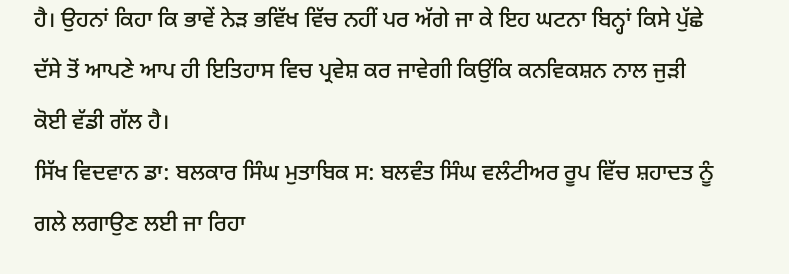ਹੈ। ਉਹਨਾਂ ਕਿਹਾ ਕਿ ਭਾਵੇਂ ਨੇੜ ਭਵਿੱਖ ਵਿੱਚ ਨਹੀਂ ਪਰ ਅੱਗੇ ਜਾ ਕੇ ਇਹ ਘਟਨਾ ਬਿਨ੍ਹਾਂ ਕਿਸੇ ਪੁੱਛੇ ਦੱਸੇ ਤੋਂ ਆਪਣੇ ਆਪ ਹੀ ਇਤਿਹਾਸ ਵਿਚ ਪ੍ਰਵੇਸ਼ ਕਰ ਜਾਵੇਗੀ ਕਿਉਂਕਿ ਕਨਵਿਕਸ਼ਨ ਨਾਲ ਜੁੜੀ ਕੋਈ ਵੱਡੀ ਗੱਲ ਹੈ।
ਸਿੱਖ ਵਿਦਵਾਨ ਡਾ: ਬਲਕਾਰ ਸਿੰਘ ਮੁਤਾਬਿਕ ਸ: ਬਲਵੰਤ ਸਿੰਘ ਵਲੰਟੀਅਰ ਰੂਪ ਵਿੱਚ ਸ਼ਹਾਦਤ ਨੂੰ ਗਲੇ ਲਗਾਉਣ ਲਈ ਜਾ ਰਿਹਾ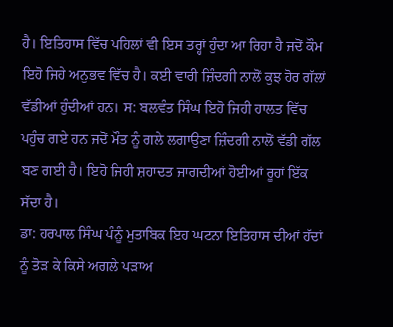ਹੈ। ਇਤਿਹਾਸ ਵਿੱਚ ਪਹਿਲਾਂ ਵੀ ਇਸ ਤਰ੍ਹਾਂ ਹੁੰਦਾ ਆ ਰਿਹਾ ਹੈ ਜਦੋਂ ਕੌਮ ਇਹੋ ਜਿਹੇ ਅਨੁਭਵ ਵਿੱਚ ਹੈ। ਕਈ ਵਾਰੀ ਜ਼ਿੰਦਗੀ ਨਾਲੋਂ ਕੁਝ ਹੋਰ ਗੱਲਾਂ ਵੱਡੀਆਂ ਹੁੰਦੀਆਂ ਹਨ। ਸ: ਬਲਵੰਤ ਸਿੰਘ ਇਹੋ ਜਿਹੀ ਹਾਲਤ ਵਿੱਚ ਪਹੁੰਚ ਗਏ ਹਨ ਜਦੋਂ ਮੌਤ ਨੂੰ ਗਲੇ ਲਗਾਉਣਾ ਜ਼ਿੰਦਗੀ ਨਾਲੋਂ ਵੱਡੀ ਗੱਲ ਬਣ ਗਈ ਹੈ। ਇਹੋ ਜਿਹੀ ਸ਼ਹਾਦਤ ਜਾਗਦੀਆਂ ਹੋਈਆਂ ਰੂਹਾਂ ਇੱਕ ਸੱਦਾ ਹੈ।
ਡਾ: ਹਰਪਾਲ ਸਿੰਘ ਪੰਨੂੰ ਮੁਤਾਬਿਕ ਇਹ ਘਟਨਾ ਇਤਿਹਾਸ ਦੀਆਂ ਹੱਦਾਂ ਨੂੰ ਤੋੜ ਕੇ ਕਿਸੇ ਅਗਲੇ ਪੜਾਅ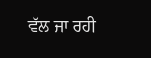ਵੱਲ ਜਾ ਰਹੀ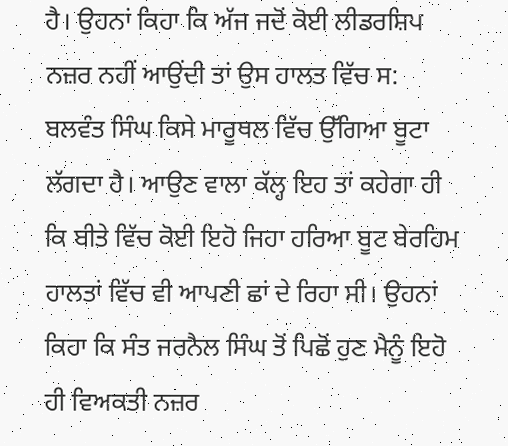ਹੈ। ਉਹਨਾਂ ਕਿਹਾ ਕਿ ਅੱਜ ਜਦੋਂ ਕੋਈ ਲੀਡਰਸ਼ਿਪ ਨਜ਼ਰ ਨਹੀਂ ਆਉਂਦੀ ਤਾਂ ਉਸ ਹਾਲਤ ਵਿੱਚ ਸ: ਬਲਵੰਤ ਸਿੰਘ ਕਿਸੇ ਮਾਰੂਥਲ ਵਿੱਚ ਉੱਗਿਆ ਬੂਟਾ ਲੱਗਦਾ ਹੈ। ਆਉਣ ਵਾਲਾ ਕੱਲ੍ਹ ਇਹ ਤਾਂ ਕਹੇਗਾ ਹੀ ਕਿ ਬੀਤੇ ਵਿੱਚ ਕੋਈ ਇਹੋ ਜਿਹਾ ਹਰਿਆ ਬੂਟ ਬੇਰਹਿਮ ਹਾਲਤਾਂ ਵਿੱਚ ਵੀ ਆਪਣੀ ਛਾਂ ਦੇ ਰਿਹਾ ਸੀ। ਉਹਨਾਂ ਕਿਹਾ ਕਿ ਸੰਤ ਜਰਨੈਲ ਸਿੰਘ ਤੋਂ ਪਿਛੋਂ ਹੁਣ ਮੈਨੂੰ ਇਹੋ ਹੀ ਵਿਅਕਤੀ ਨਜ਼ਰ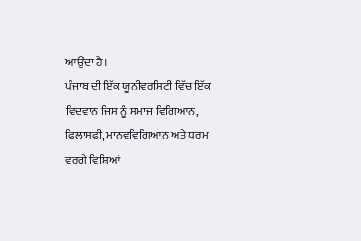ਆਉਂਦਾ ਹੈ।
ਪੰਜਾਬ ਦੀ ਇੱਕ ਯੂਨੀਵਰਸਿਟੀ ਵਿੱਚ ਇੱਕ ਵਿਦਵਾਨ ਜਿਸ ਨੂੰ ਸਮਾਜ ਵਿਗਿਆਨ, ਫਿਲਾਸਫੀ, ਮਾਨਵਵਿਗਿਆਨ ਅਤੇ ਧਰਮ ਵਰਗੇ ਵਿਸ਼ਿਆਂ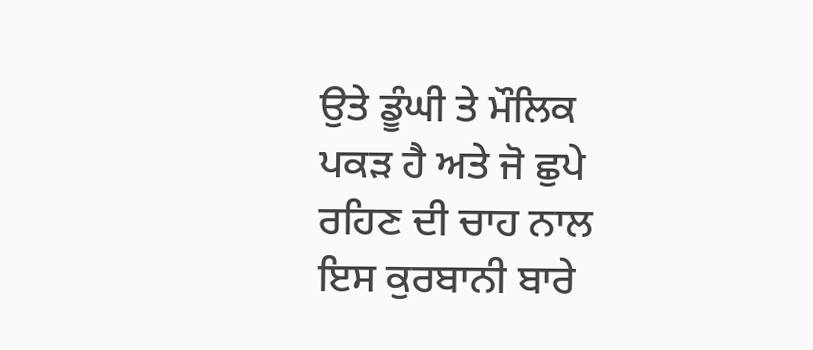ਉਤੇ ਡੂੰਘੀ ਤੇ ਮੌਲਿਕ ਪਕੜ ਹੈ ਅਤੇ ਜੋ ਛੁਪੇ ਰਹਿਣ ਦੀ ਚਾਹ ਨਾਲ ਇਸ ਕੁਰਬਾਨੀ ਬਾਰੇ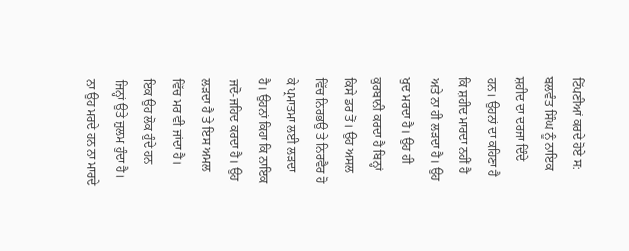ਟਿੱਪਣੀਆਂ ਕਰਦੇ ਹੋਏ ਸ: ਬਲਵੰਤ ਸਿੰਘ ਨੂੰ ਨਾਇਕ ਸ਼ਹੀਦ ਦਾ ਦਰਜਾ ਦਿੰਦੇ ਹਨ। ਉਹਨਾਂ ਦਾ ਕਹਿਣਾ ਹੈ ਕਿ ਸ਼ਹੀਦ ਮਾਰਦਾ ਨਹੀਂ ਹੈ ਅਤੇ ਨਾ ਹੀ ਲੜਦਾ ਹੈ। ਉਹ ਖੁਦ ਮਰਦਾ ਹੈ। ਉਹ ਹੀ ਕੁਰਬਾਨੀ ਕਰਦਾ ਹੈ ਬਿਨ੍ਹਾਂ ਕਿਸੇ ਡਰ ਤੋਂ। ਉਹ ਅਸਲ ਵਿੱਚ ਨਿਰਭਉ ਤੇ ਨਿਰਵੈਰ ਹੋ ਕੇ ਪ੍ਰਮਾਤਮਾ ਲਈ ਲੜਦਾ ਹੈ। ਉਹਨਾਂ ਕਿਹਾ ਕਿ ਨਾਇਕ ਜਦੋ-ਜਹਿਦ ਕਰਦਾ ਹੈ। ਉਹ ਲੜਦਾ ਹੈ ਤੇ ਇਸ ਅਮਲ ਵਿੱਚ ਮਰ ਵੀ ਜਾਂਦਾ ਹੈ। ਇਕ ਉਹ ਲੋਕ ਹੁੰਦੇ ਹਨ ਜਿਨ੍ਹਾਂ ਉਤੇ ਜ਼ੁਲਮ ਹੁੰਦਾ ਹੈ। ਨਾ ਉਹ ਮਰਦੇ ਹਨ ਨਾ ਮਾਰਦੇ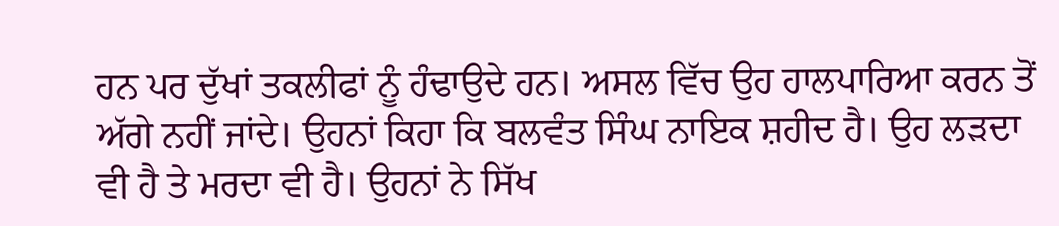ਹਨ ਪਰ ਦੁੱਖਾਂ ਤਕਲੀਫਾਂ ਨੂੰ ਹੰਢਾਉਦੇ ਹਨ। ਅਸਲ ਵਿੱਚ ਉਹ ਹਾਲਪਾਰਿਆ ਕਰਨ ਤੋਂ ਅੱਗੇ ਨਹੀਂ ਜਾਂਦੇ। ਉਹਨਾਂ ਕਿਹਾ ਕਿ ਬਲਵੰਤ ਸਿੰਘ ਨਾਇਕ ਸ਼ਹੀਦ ਹੈ। ਉਹ ਲੜਦਾ ਵੀ ਹੈ ਤੇ ਮਰਦਾ ਵੀ ਹੈ। ਉਹਨਾਂ ਨੇ ਸਿੱਖ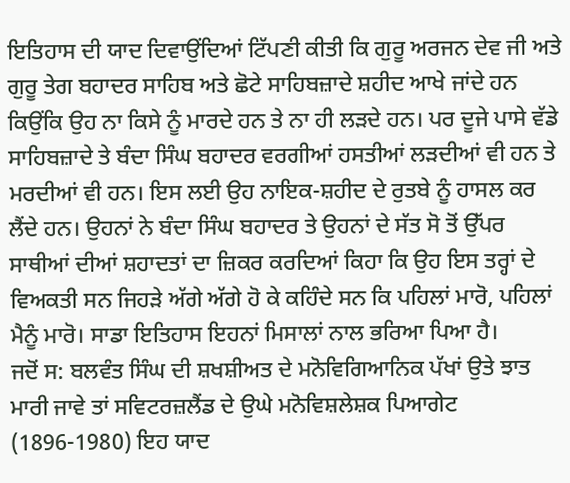ਇਤਿਹਾਸ ਦੀ ਯਾਦ ਦਿਵਾਉਂਦਿਆਂ ਟਿੱਪਣੀ ਕੀਤੀ ਕਿ ਗੁਰੂ ਅਰਜਨ ਦੇਵ ਜੀ ਅਤੇ ਗੁਰੂ ਤੇਗ ਬਹਾਦਰ ਸਾਹਿਬ ਅਤੇ ਛੋਟੇ ਸਾਹਿਬਜ਼ਾਦੇ ਸ਼ਹੀਦ ਆਖੇ ਜਾਂਦੇ ਹਨ ਕਿਉਂਕਿ ਉਹ ਨਾ ਕਿਸੇ ਨੂੰ ਮਾਰਦੇ ਹਨ ਤੇ ਨਾ ਹੀ ਲੜਦੇ ਹਨ। ਪਰ ਦੂਜੇ ਪਾਸੇ ਵੱਡੇ ਸਾਹਿਬਜ਼ਾਦੇ ਤੇ ਬੰਦਾ ਸਿੰਘ ਬਹਾਦਰ ਵਰਗੀਆਂ ਹਸਤੀਆਂ ਲੜਦੀਆਂ ਵੀ ਹਨ ਤੇ ਮਰਦੀਆਂ ਵੀ ਹਨ। ਇਸ ਲਈ ਉਹ ਨਾਇਕ-ਸ਼ਹੀਦ ਦੇ ਰੁਤਬੇ ਨੂੰ ਹਾਸਲ ਕਰ ਲੈਂਦੇ ਹਨ। ਉਹਨਾਂ ਨੇ ਬੰਦਾ ਸਿੰਘ ਬਹਾਦਰ ਤੇ ਉਹਨਾਂ ਦੇ ਸੱਤ ਸੋ ਤੋਂ ਉੱਪਰ ਸਾਥੀਆਂ ਦੀਆਂ ਸ਼ਹਾਦਤਾਂ ਦਾ ਜ਼ਿਕਰ ਕਰਦਿਆਂ ਕਿਹਾ ਕਿ ਉਹ ਇਸ ਤਰ੍ਹਾਂ ਦੇ ਵਿਅਕਤੀ ਸਨ ਜਿਹੜੇ ਅੱਗੇ ਅੱਗੇ ਹੋ ਕੇ ਕਹਿੰਦੇ ਸਨ ਕਿ ਪਹਿਲਾਂ ਮਾਰੋ, ਪਹਿਲਾਂ ਮੈਨੂੰ ਮਾਰੋ। ਸਾਡਾ ਇਤਿਹਾਸ ਇਹਨਾਂ ਮਿਸਾਲਾਂ ਨਾਲ ਭਰਿਆ ਪਿਆ ਹੈ।
ਜਦੋਂ ਸ: ਬਲਵੰਤ ਸਿੰਘ ਦੀ ਸ਼ਖਸ਼ੀਅਤ ਦੇ ਮਨੋਵਿਗਿਆਨਿਕ ਪੱਖਾਂ ਉਤੇ ਝਾਤ ਮਾਰੀ ਜਾਵੇ ਤਾਂ ਸਵਿਟਰਜ਼ਲੈਂਡ ਦੇ ਉਘੇ ਮਨੋਵਿਸ਼ਲੇਸ਼ਕ ਪਿਆਗੇਟ (1896-1980) ਇਹ ਯਾਦ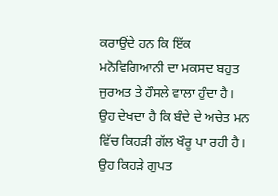ਕਰਾਉਂਦੇ ਹਨ ਕਿ ਇੱਕ ਮਨੋਵਿਗਿਆਨੀ ਦਾ ਮਕਸਦ ਬਹੁਤ ਜੁਰਅਤ ਤੇ ਹੌਸਲੇ ਵਾਲਾ ਹੁੰਦਾ ਹੈ। ਉਹ ਦੇਖਦਾ ਹੈ ਕਿ ਬੰਦੇ ਦੇ ਅਚੇਤ ਮਨ ਵਿੱਚ ਕਿਹੜੀ ਗੱਲ ਖੌਰੂ ਪਾ ਰਹੀ ਹੈ। ਉਹ ਕਿਹੜੇ ਗੁਪਤ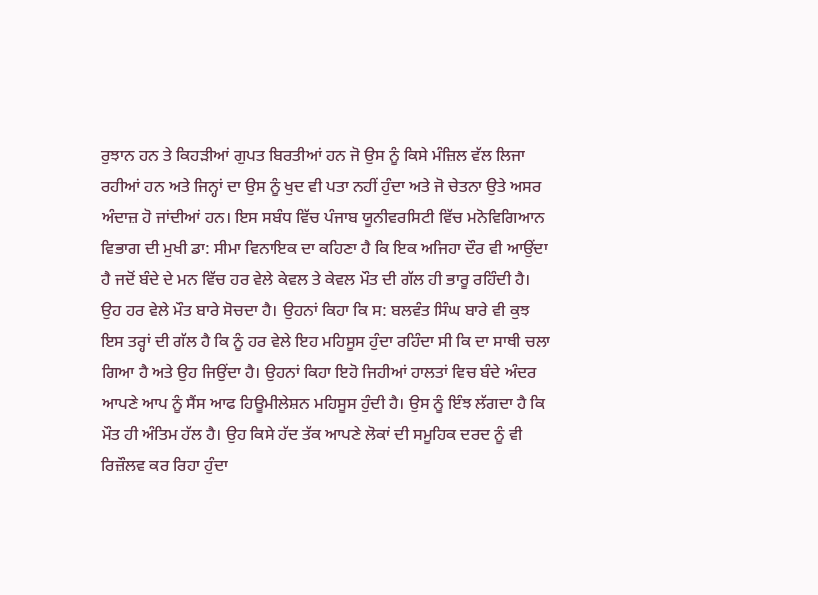ਰੁਝਾਨ ਹਨ ਤੇ ਕਿਹੜੀਆਂ ਗੁਪਤ ਬਿਰਤੀਆਂ ਹਨ ਜੋ ਉਸ ਨੂੰ ਕਿਸੇ ਮੰਜ਼ਿਲ ਵੱਲ ਲਿਜਾ ਰਹੀਆਂ ਹਨ ਅਤੇ ਜਿਨ੍ਹਾਂ ਦਾ ਉਸ ਨੂੰ ਖੁਦ ਵੀ ਪਤਾ ਨਹੀਂ ਹੁੰਦਾ ਅਤੇ ਜੋ ਚੇਤਨਾ ਉਤੇ ਅਸਰ ਅੰਦਾਜ਼ ਹੋ ਜਾਂਦੀਆਂ ਹਨ। ਇਸ ਸਬੰਧ ਵਿੱਚ ਪੰਜਾਬ ਯੂਨੀਵਰਸਿਟੀ ਵਿੱਚ ਮਨੋਵਿਗਿਆਨ ਵਿਭਾਗ ਦੀ ਮੁਖੀ ਡਾ: ਸੀਮਾ ਵਿਨਾਇਕ ਦਾ ਕਹਿਣਾ ਹੈ ਕਿ ਇਕ ਅਜਿਹਾ ਦੌਰ ਵੀ ਆਉਂਦਾ ਹੈ ਜਦੋਂ ਬੰਦੇ ਦੇ ਮਨ ਵਿੱਚ ਹਰ ਵੇਲੇ ਕੇਵਲ ਤੇ ਕੇਵਲ ਮੌਤ ਦੀ ਗੱਲ ਹੀ ਭਾਰੂ ਰਹਿੰਦੀ ਹੈ। ਉਹ ਹਰ ਵੇਲੇ ਮੌਤ ਬਾਰੇ ਸੋਚਦਾ ਹੈ। ਉਹਨਾਂ ਕਿਹਾ ਕਿ ਸ: ਬਲਵੰਤ ਸਿੰਘ ਬਾਰੇ ਵੀ ਕੁਝ ਇਸ ਤਰ੍ਹਾਂ ਦੀ ਗੱਲ ਹੈ ਕਿ ਨੂੰ ਹਰ ਵੇਲੇ ਇਹ ਮਹਿਸੂਸ ਹੁੰਦਾ ਰਹਿੰਦਾ ਸੀ ਕਿ ਦਾ ਸਾਥੀ ਚਲਾ ਗਿਆ ਹੈ ਅਤੇ ਉਹ ਜਿਉਂਦਾ ਹੈ। ਉਹਨਾਂ ਕਿਹਾ ਇਹੋ ਜਿਹੀਆਂ ਹਾਲਤਾਂ ਵਿਚ ਬੰਦੇ ਅੰਦਰ ਆਪਣੇ ਆਪ ਨੂੰ ਸੈਂਸ ਆਫ ਹਿਊਮੀਲੇਸ਼ਨ ਮਹਿਸੂਸ ਹੁੰਦੀ ਹੈ। ਉਸ ਨੂੰ ਇੰਝ ਲੱਗਦਾ ਹੈ ਕਿ ਮੌਤ ਹੀ ਅੰਤਿਮ ਹੱਲ ਹੈ। ਉਹ ਕਿਸੇ ਹੱਦ ਤੱਕ ਆਪਣੇ ਲੋਕਾਂ ਦੀ ਸਮੂਹਿਕ ਦਰਦ ਨੂੰ ਵੀ ਰਿਜ਼ੌਲਵ ਕਰ ਰਿਹਾ ਹੁੰਦਾ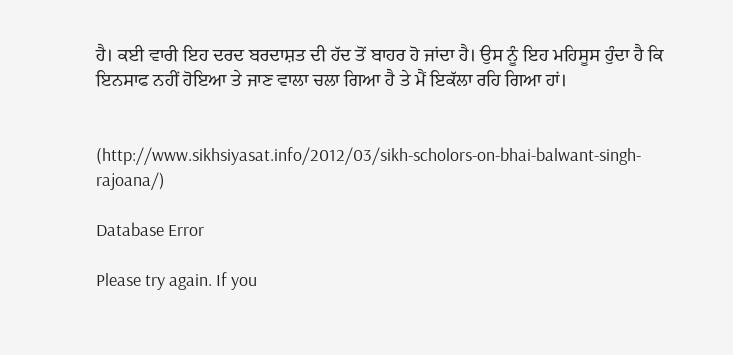ਹੈ। ਕਈ ਵਾਰੀ ਇਹ ਦਰਦ ਬਰਦਾਸ਼ਤ ਦੀ ਹੱਦ ਤੋਂ ਬਾਹਰ ਹੋ ਜਾਂਦਾ ਹੈ। ਉਸ ਨੂੰ ਇਹ ਮਹਿਸੂਸ ਹੁੰਦਾ ਹੈ ਕਿ ਇਨਸਾਫ ਨਹੀਂ ਹੋਇਆ ਤੇ ਜਾਣ ਵਾਲਾ ਚਲਾ ਗਿਆ ਹੈ ਤੇ ਮੈਂ ਇਕੱਲਾ ਰਹਿ ਗਿਆ ਹਾਂ।


(http://www.sikhsiyasat.info/2012/03/sikh-scholors-on-bhai-balwant-singh-rajoana/)

Database Error

Please try again. If you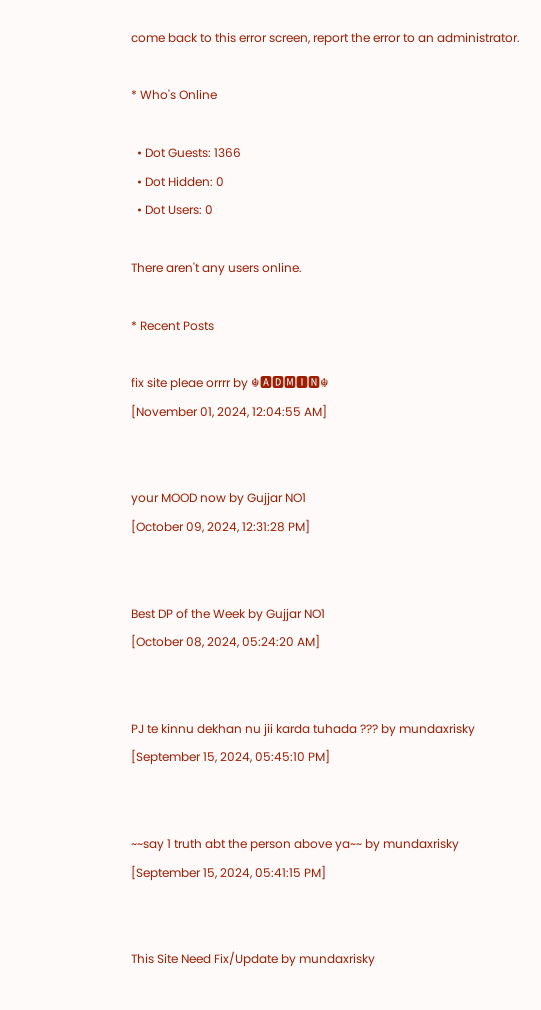come back to this error screen, report the error to an administrator.

* Who's Online

  • Dot Guests: 1366
  • Dot Hidden: 0
  • Dot Users: 0

There aren't any users online.

* Recent Posts

fix site pleae orrrr by ☬🅰🅳🅼🅸🅽☬
[November 01, 2024, 12:04:55 AM]


your MOOD now by Gujjar NO1
[October 09, 2024, 12:31:28 PM]


Best DP of the Week by Gujjar NO1
[October 08, 2024, 05:24:20 AM]


PJ te kinnu dekhan nu jii karda tuhada ??? by mundaxrisky
[September 15, 2024, 05:45:10 PM]


~~say 1 truth abt the person above ya~~ by mundaxrisky
[September 15, 2024, 05:41:15 PM]


This Site Need Fix/Update by mundaxrisky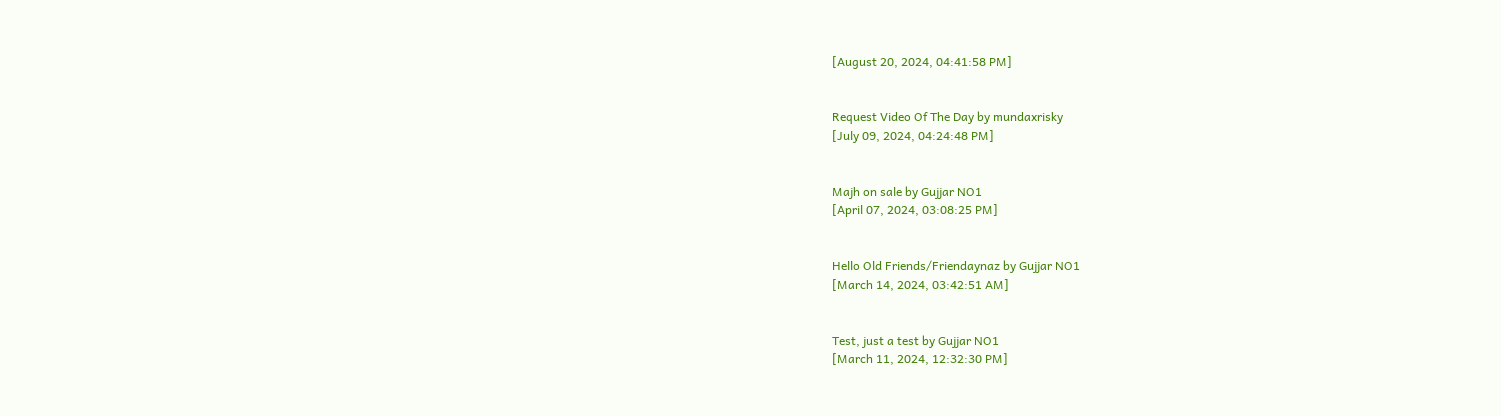[August 20, 2024, 04:41:58 PM]


Request Video Of The Day by mundaxrisky
[July 09, 2024, 04:24:48 PM]


Majh on sale by Gujjar NO1
[April 07, 2024, 03:08:25 PM]


Hello Old Friends/Friendaynaz by Gujjar NO1
[March 14, 2024, 03:42:51 AM]


Test, just a test by Gujjar NO1
[March 11, 2024, 12:32:30 PM]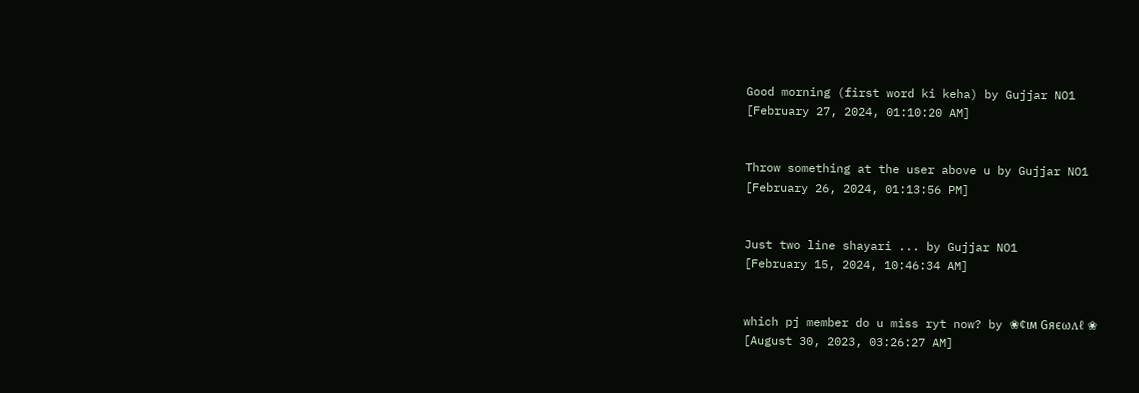Good morning (first word ki keha) by Gujjar NO1
[February 27, 2024, 01:10:20 AM]


Throw something at the user above u by Gujjar NO1
[February 26, 2024, 01:13:56 PM]


Just two line shayari ... by Gujjar NO1
[February 15, 2024, 10:46:34 AM]


which pj member do u miss ryt now? by ❀¢ιм Gяєωʌℓ ❀
[August 30, 2023, 03:26:27 AM]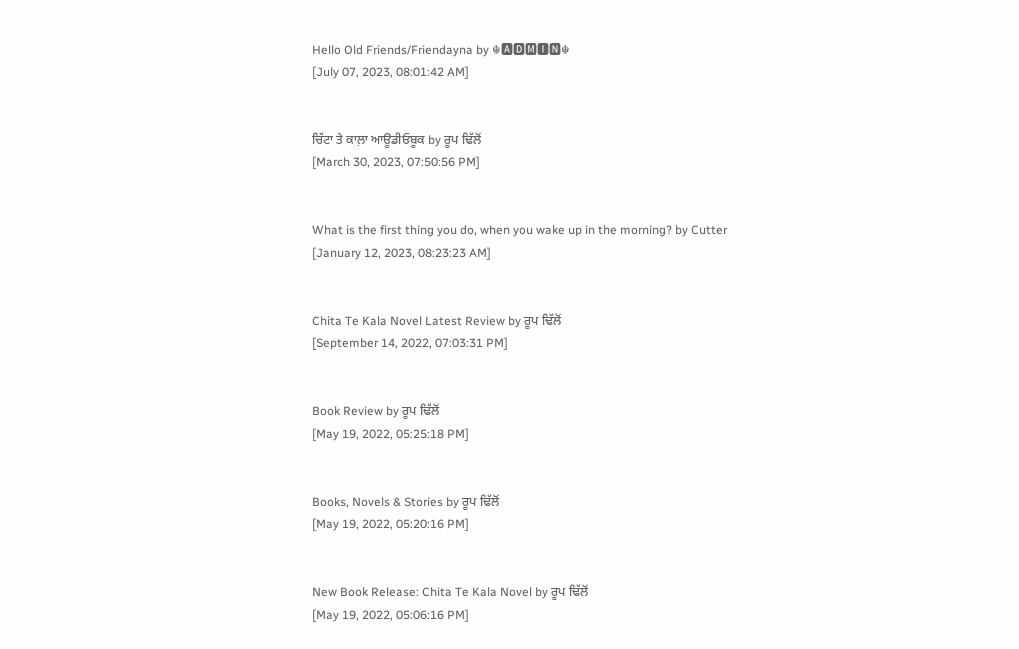Hello Old Friends/Friendayna by ☬🅰🅳🅼🅸🅽☬
[July 07, 2023, 08:01:42 AM]


ਚਿੱਟਾ ਤੇ ਕਾਲ਼ਾ ਆਊਡੀਓਬੂਕ by ਰੂਪ ਢਿੱਲੋਂ
[March 30, 2023, 07:50:56 PM]


What is the first thing you do, when you wake up in the morning? by Cutter
[January 12, 2023, 08:23:23 AM]


Chita Te Kala Novel Latest Review by ਰੂਪ ਢਿੱਲੋਂ
[September 14, 2022, 07:03:31 PM]


Book Review by ਰੂਪ ਢਿੱਲੋਂ
[May 19, 2022, 05:25:18 PM]


Books, Novels & Stories by ਰੂਪ ਢਿੱਲੋਂ
[May 19, 2022, 05:20:16 PM]


New Book Release: Chita Te Kala Novel by ਰੂਪ ਢਿੱਲੋਂ
[May 19, 2022, 05:06:16 PM]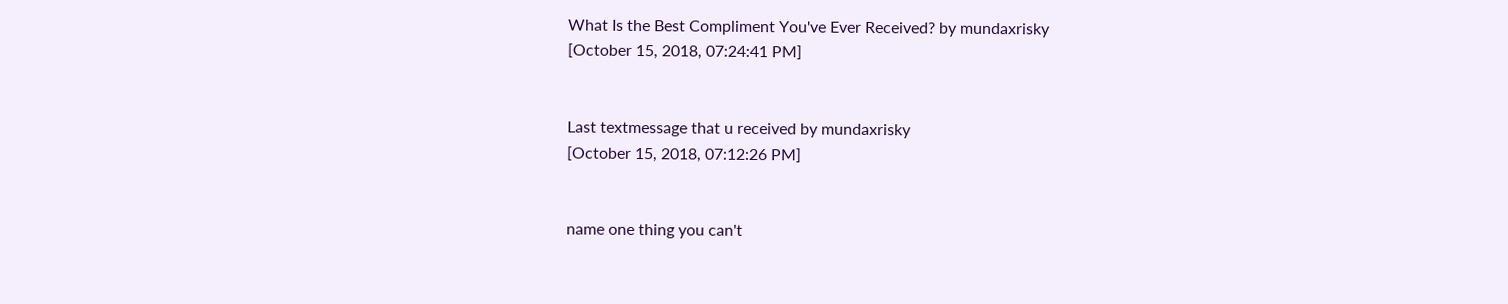What Is the Best Compliment You've Ever Received? by mundaxrisky
[October 15, 2018, 07:24:41 PM]


Last textmessage that u received by mundaxrisky
[October 15, 2018, 07:12:26 PM]


name one thing you can't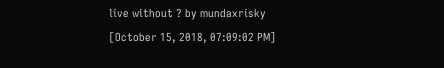live without ? by mundaxrisky
[October 15, 2018, 07:09:02 PM]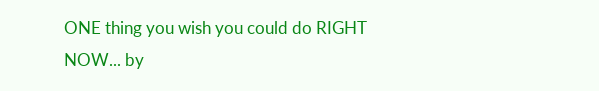ONE thing you wish you could do RIGHT NOW... by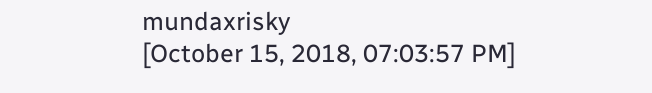mundaxrisky
[October 15, 2018, 07:03:57 PM]